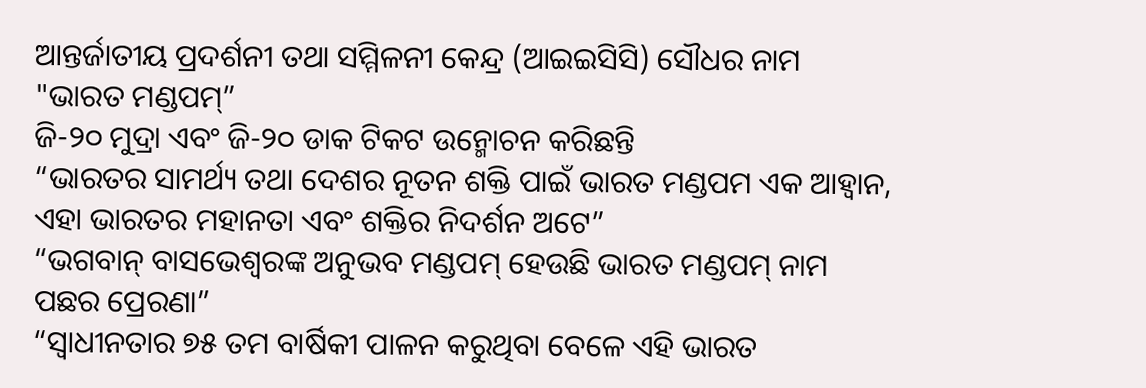ଆନ୍ତର୍ଜାତୀୟ ପ୍ରଦର୍ଶନୀ ତଥା ସମ୍ମିଳନୀ କେନ୍ଦ୍ର (ଆଇଇସିସି) ସୌଧର ନାମ "ଭାରତ ମଣ୍ଡପମ୍‌”
ଜି-୨୦ ମୁଦ୍ରା ଏବଂ ଜି-୨୦ ଡାକ ଟିକଟ ଉନ୍ମୋଚନ କରିଛନ୍ତି
“ଭାରତର ସାମର୍ଥ୍ୟ ତଥା ଦେଶର ନୂତନ ଶକ୍ତି ପାଇଁ ଭାରତ ମଣ୍ଡପମ ଏକ ଆହ୍ୱାନ, ଏହା ଭାରତର ମହାନତା ଏବଂ ଶକ୍ତିର ନିଦର୍ଶନ ଅଟେ”
“ଭଗବାନ୍ ବାସଭେଶ୍ୱରଙ୍କ ଅନୁଭବ ମଣ୍ଡପମ୍ ହେଉଛି ଭାରତ ମଣ୍ଡପମ୍ ନାମ ପଛର ପ୍ରେରଣା”
“ସ୍ୱାଧୀନତାର ୭୫ ତମ ବାର୍ଷିକୀ ପାଳନ କରୁଥିବା ବେଳେ ଏହି ଭାରତ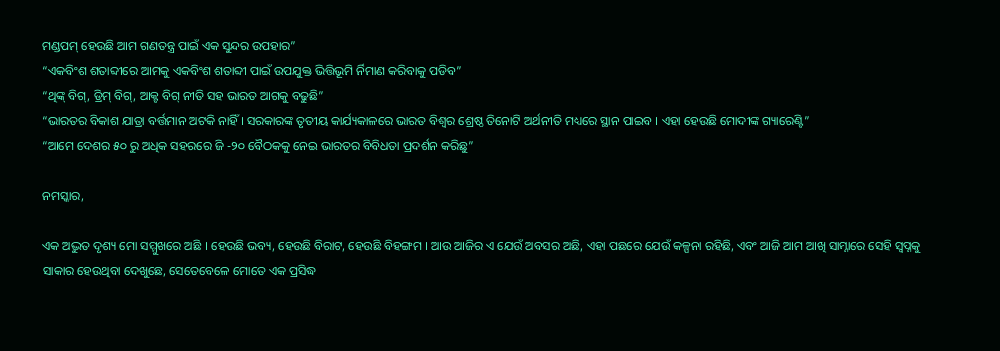ମଣ୍ଡପମ୍‍ ହେଉଛି ଆମ ଗଣତନ୍ତ୍ର ପାଇଁ ଏକ ସୁନ୍ଦର ଉପହାର”
“ଏକବିଂଶ ଶତାବ୍ଦୀରେ ଆମକୁ ଏକବିଂଶ ଶତାବ୍ଦୀ ପାଇଁ ଉପଯୁକ୍ତ ଭିତ୍ତିଭୂମି ର୍ନିମାଣ କରିବାକୁ ପଡିବ”
“ଥିଙ୍କ୍‍ ବିଗ୍‌, ଡ୍ରିମ୍ ବିଗ୍‌, ଆକ୍ଟ ବିଗ୍ ନୀତି ସହ ଭାରତ ଆଗକୁ ବଢୁଛି”
“ଭାରତର ବିକାଶ ଯାତ୍ରା ବର୍ତ୍ତମାନ ଅଟକି ନାହିଁ । ସରକାରଙ୍କ ତୃତୀୟ କାର୍ଯ୍ୟକାଳରେ ଭାରତ ବିଶ୍ୱର ଶ୍ରେଷ୍ଠ ତିନୋଟି ଅର୍ଥନୀତି ମଧ୍ୟରେ ସ୍ଥାନ ପାଇବ । ଏହା ହେଉଛି ମୋଦୀଙ୍କ ଗ୍ୟାରେଣ୍ଟି”
“ଆମେ ଦେଶର ୫୦ ରୁ ଅଧିକ ସହରରେ ଜି -୨୦ ବୈଠକକୁ ନେଇ ଭାରତର ବିବିଧତା ପ୍ରଦର୍ଶନ କରିଛୁ”

ନମସ୍କାର,

ଏକ ଅଦ୍ଭୁତ ଦୃଶ୍ୟ ମୋ ସମ୍ମୁଖରେ ଅଛି । ହେଉଛି ଭବ୍ୟ, ହେଉଛି ବିରାଟ, ହେଉଛି ବିହଙ୍ଗମ । ଆଉ ଆଜିର ଏ ଯେଉଁ ଅବସର ଅଛି, ଏହା ପଛରେ ଯେଉଁ କଳ୍ପନା ରହିଛି, ଏବଂ ଆଜି ଆମ ଆଖି ସାମ୍ନାରେ ସେହି ସ୍ୱପ୍ନକୁ ସାକାର ହେଉଥିବା ଦେଖୁଛେ, ସେତେବେଳେ ମୋତେ ଏକ ପ୍ରସିଦ୍ଧ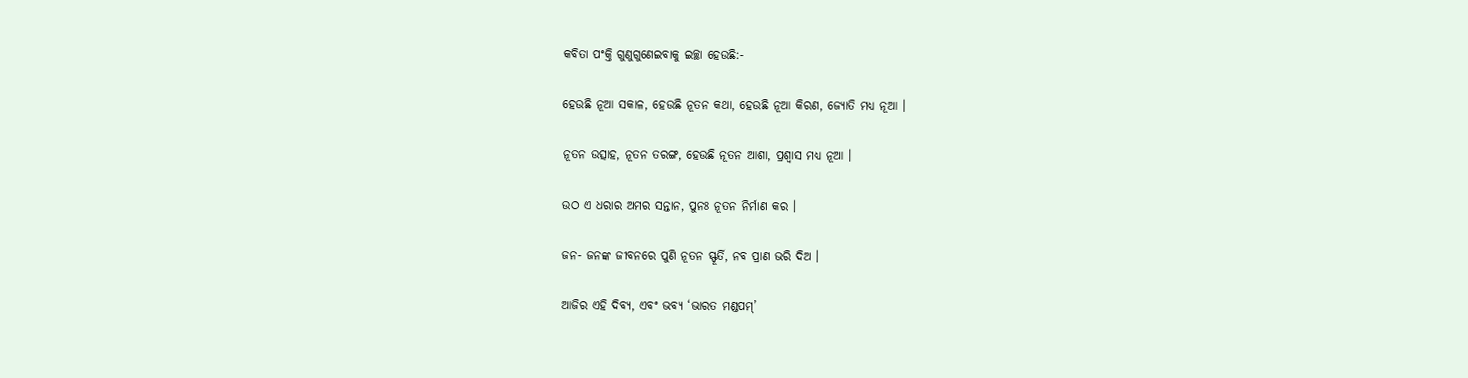କବିତା ପଂକ୍ତି ଗୁଣୁଗୁଣେଇବାକୁ ଇଚ୍ଛା ହେଉଛି:-

ହେଉଛି ନୂଆ ସକାଳ, ହେଉଛି ନୂତନ କଥା, ହେଉଛି ନୂଆ କିରଣ, ଜ୍ୟୋତି ମଧ୍ୟ ନୂଆ ।

ନୂତନ ଉତ୍ସାହ, ନୂତନ ତରଙ୍ଗ, ହେଉଛି ନୂତନ ଆଶା, ପ୍ରଶ୍ୱାସ ମଧ୍ୟ ନୂଆ ।

ଉଠ ଏ ଧରାର ଅମର ସନ୍ତାନ, ପୁନଃ ନୂତନ ନିର୍ମାଣ କର ।

ଜନ- ଜନଙ୍କ ଜୀବନରେ ପୁଣି ନୂତନ ସ୍ଫୂର୍ତି, ନବ ପ୍ରାଣ ଭରି ଦିଅ ।

ଆଜିର ଏହି ଦିବ୍ୟ, ଏବଂ ଭବ୍ୟ ‘ଭାରତ ମଣ୍ଡପମ୍‌’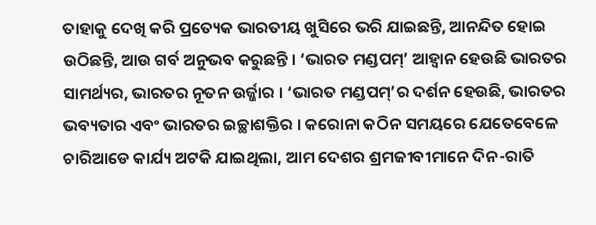ତାହାକୁ ଦେଖି କରି ପ୍ରତ୍ୟେକ ଭାରତୀୟ ଖୁସିରେ ଭରି ଯାଇଛନ୍ତି, ଆନନ୍ଦିତ ହୋଇ ଉଠିଛନ୍ତି, ଆଉ ଗର୍ବ ଅନୁଭବ କରୁଛନ୍ତି । ‘ଭାରତ ମଣ୍ଡପମ୍‌’ ଆହ୍ୱାନ ହେଉଛି ଭାରତର ସାମର୍ଥ୍ୟର, ଭାରତର ନୂତନ ଉର୍ଜ୍ଜାର । ‘ଭାରତ ମଣ୍ଡପମ୍‌’ର ଦର୍ଶନ ହେଉଛି, ଭାରତର ଭବ୍ୟତାର ଏବଂ ଭାରତର ଇଚ୍ଛାଶକ୍ତିର । କରୋନା କଠିନ ସମୟରେ ଯେତେବେଳେ ଚାରିଆଡେ କାର୍ଯ୍ୟ ଅଟକି ଯାଇଥିଲା, ଆମ ଦେଶର ଶ୍ରମଜୀବୀମାନେ ଦିନ-ରାତି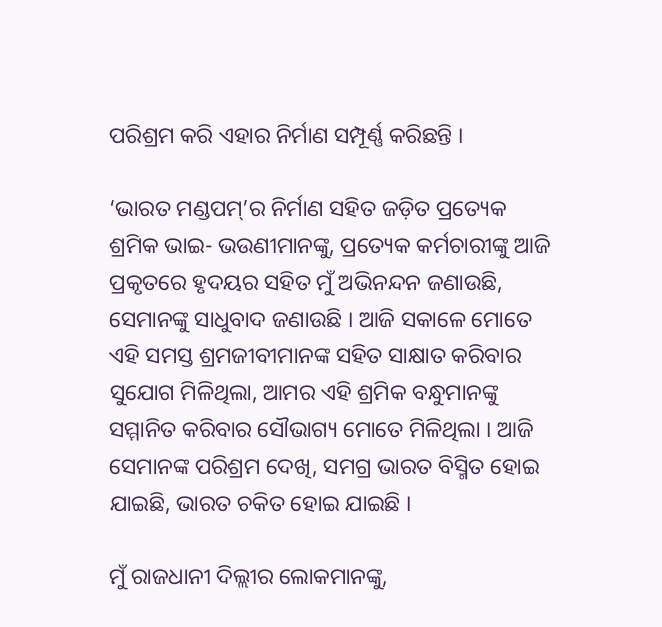ପରିଶ୍ରମ କରି ଏହାର ନିର୍ମାଣ ସମ୍ପୂର୍ଣ୍ଣ କରିଛନ୍ତି ।

‘ଭାରତ ମଣ୍ଡପମ୍‌’ର ନିର୍ମାଣ ସହିତ ଜଡ଼ିତ ପ୍ରତ୍ୟେକ ଶ୍ରମିକ ଭାଇ- ଭଉଣୀମାନଙ୍କୁ, ପ୍ରତ୍ୟେକ କର୍ମଚାରୀଙ୍କୁ ଆଜି ପ୍ରକୃତରେ ହୃଦୟର ସହିତ ମୁଁ ଅଭିନନ୍ଦନ ଜଣାଉଛି, ସେମାନଙ୍କୁ ସାଧୁବାଦ ଜଣାଉଛି । ଆଜି ସକାଳେ ମୋତେ ଏହି ସମସ୍ତ ଶ୍ରମଜୀବୀମାନଙ୍କ ସହିତ ସାକ୍ଷାତ କରିବାର ସୁଯୋଗ ମିଳିଥିଲା, ଆମର ଏହି ଶ୍ରମିକ ବନ୍ଧୁମାନଙ୍କୁ ସମ୍ମାନିତ କରିବାର ସୌଭାଗ୍ୟ ମୋତେ ମିଳିଥିଲା । ଆଜି ସେମାନଙ୍କ ପରିଶ୍ରମ ଦେଖି, ସମଗ୍ର ଭାରତ ବିସ୍ମିତ ହୋଇ ଯାଇଛି, ଭାରତ ଚକିତ ହୋଇ ଯାଇଛି ।

ମୁଁ ରାଜଧାନୀ ଦିଲ୍ଲୀର ଲୋକମାନଙ୍କୁ,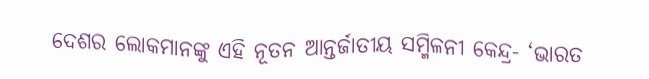ଦେଶର ଲୋକମାନଙ୍କୁ ଏହି ନୂତନ ଆନ୍ତର୍ଜାତୀୟ ସମ୍ମିଳନୀ କେନ୍ଦ୍ର- ‘ଭାରତ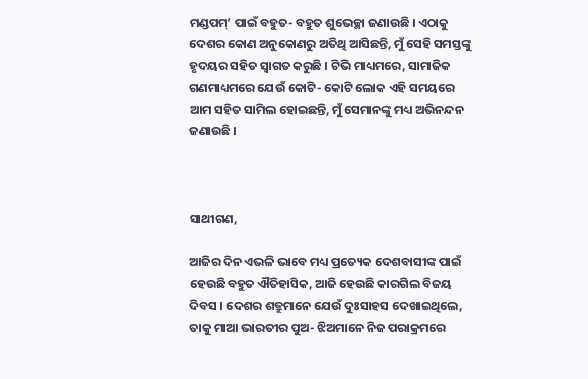ମଣ୍ଡପମ୍‌’ ପାଇଁ ବହୁତ- ବହୁତ ଶୁଭେଚ୍ଛା ଜଣାଉଛି । ଏଠାକୁ ଦେଶର କୋଣ ଅନୁକୋଣରୁ ଅତିଥି ଆସିଛନ୍ତି, ମୁଁ ସେହି ସମସ୍ତଙ୍କୁ ହୃଦୟର ସହିତ ସ୍ୱାଗତ କରୁଛି । ଟିଭି ମାଧ୍ୟମରେ, ସାମାଜିକ ଗଣମାଧ୍ୟମରେ ଯେଉଁ କୋଟି- କୋଟି ଲୋକ ଏହି ସମୟରେ ଆମ ସହିତ ସାମିଲ ହୋଇଛନ୍ତି, ମୁଁ ସେମାନଙ୍କୁ ମଧ୍ୟ ଅଭିନନ୍ଦନ ଜଣାଉଛି ।



ସାଥୀଗଣ,

ଆଜିର ଦିନ ଏଭଳି ଭାବେ ମଧ୍ୟ ପ୍ରତ୍ୟେକ ଦେଶବାସୀଙ୍କ ପାଇଁ ହେଉଛି ବହୁତ ଐତିହାସିକ, ଆଜି ହେଉଛି କାରଗିଲ ବିଜୟ ଦିବସ । ଦେଶର ଶତ୍ରୁମାନେ ଯେଉଁ ଦୁଃସାହସ ଦେଖାଇଥିଲେ, ତାକୁ ମାଆ ଭାରତୀର ପୁଅ- ଝିଅମାନେ ନିଜ ପରାକ୍ରମରେ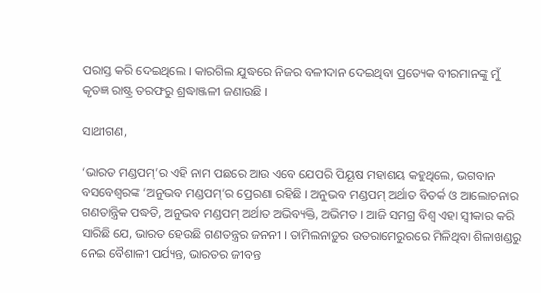ପରାସ୍ତ କରି ଦେଇଥିଲେ । କାରଗିଲ ଯୁଦ୍ଧରେ ନିଜର ବଳୀଦାନ ଦେଇଥିବା ପ୍ରତ୍ୟେକ ବୀରମାନଙ୍କୁ ମୁଁ କୃତଜ୍ଞ ରାଷ୍ଟ୍ର ତରଫରୁ ଶ୍ରଦ୍ଧାଞ୍ଜଳୀ ଜଣାଉଛି ।

ସାଥୀଗଣ,

‘ଭାରତ ମଣ୍ଡପମ୍‌’ର ଏହି ନାମ ପଛରେ ଆଉ ଏବେ ଯେପରି ପିୟୂଷ ମହାଶୟ କହୁଥିଲେ, ଭଗବାନ ବସବେଶ୍ୱରଙ୍କ ‘ଅନୁଭବ ମଣ୍ଡପମ୍‌’ର ପ୍ରେରଣା ରହିଛି । ଅନୁଭବ ମଣ୍ଡପମ୍ ଅର୍ଥାତ ବିତର୍କ ଓ ଆଲୋଚନାର ଗଣତାନ୍ତ୍ରିକ ପଦ୍ଧତି, ଅନୁଭବ ମଣ୍ଡପମ୍ ଅର୍ଥାତ ଅଭିବ୍ୟକ୍ତି, ଅଭିମତ । ଆଜି ସମଗ୍ର ବିଶ୍ୱ ଏହା ସ୍ୱୀକାର କରି ସାରିଛି ଯେ, ଭାରତ ହେଉଛି ଗଣତନ୍ତ୍ରର ଜନନୀ । ତାମିଲନାଡ଼ୁର ଉତରାମେରୁରରେ ମିଳିଥିବା ଶିଳାଖଣ୍ଡରୁ ନେଇ ବୈଶାଳୀ ପର୍ଯ୍ୟନ୍ତ, ଭାରତର ଜୀବନ୍ତ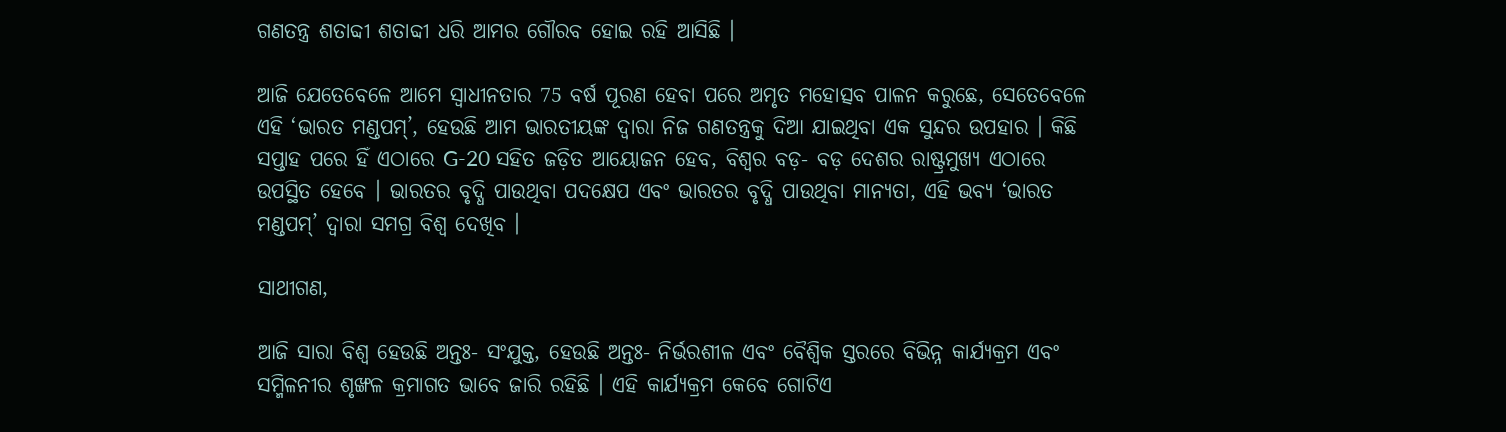ଗଣତନ୍ତ୍ର ଶତାବ୍ଦୀ ଶତାବ୍ଦୀ ଧରି ଆମର ଗୌରବ ହୋଇ ରହି ଆସିଛି ।

ଆଜି ଯେତେବେଳେ ଆମେ ସ୍ୱାଧୀନତାର 75 ବର୍ଷ ପୂରଣ ହେବା ପରେ ଅମୃତ ମହୋତ୍ସବ ପାଳନ କରୁଛେ, ସେତେବେଳେ ଏହି ‘ଭାରତ ମଣ୍ଡପମ୍‌’, ହେଉଛି ଆମ ଭାରତୀୟଙ୍କ ଦ୍ୱାରା ନିଜ ଗଣତନ୍ତ୍ରକୁ ଦିଆ ଯାଇଥିବା ଏକ ସୁନ୍ଦର ଉପହାର । କିଛି ସପ୍ତାହ ପରେ ହିଁ ଏଠାରେ G-20 ସହିତ ଜଡ଼ିତ ଆୟୋଜନ ହେବ, ବିଶ୍ୱର ବଡ଼- ବଡ଼ ଦେଶର ରାଷ୍ଟ୍ରମୁଖ୍ୟ ଏଠାରେ ଉପସ୍ଥିତ ହେବେ । ଭାରତର ବୃଦ୍ଧି ପାଉଥିବା ପଦକ୍ଷେପ ଏବଂ ଭାରତର ବୃଦ୍ଧି ପାଉଥିବା ମାନ୍ୟତା, ଏହି ଭବ୍ୟ ‘ଭାରତ ମଣ୍ଡପମ୍‌’ ଦ୍ୱାରା ସମଗ୍ର ବିଶ୍ୱ ଦେଖିବ ।

ସାଥୀଗଣ,

ଆଜି ସାରା ବିଶ୍ୱ ହେଉଛି ଅନ୍ତଃ- ସଂଯୁକ୍ତ, ହେଉଛି ଅନ୍ତଃ- ନିର୍ଭରଶୀଳ ଏବଂ ବୈଶ୍ୱିକ ସ୍ତରରେ ବିଭିନ୍ନ କାର୍ଯ୍ୟକ୍ରମ ଏବଂ ସମ୍ମିଳନୀର ଶୃଙ୍ଖଳ କ୍ରମାଗତ ଭାବେ ଜାରି ରହିଛି । ଏହି କାର୍ଯ୍ୟକ୍ରମ କେବେ ଗୋଟିଏ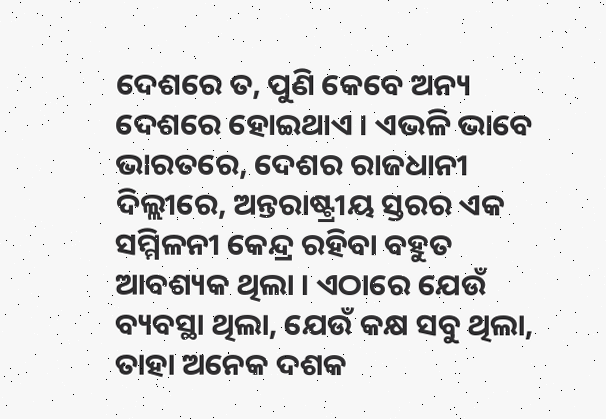ଦେଶରେ ତ, ପୁଣି କେବେ ଅନ୍ୟ ଦେଶରେ ହୋଇଥାଏ । ଏଭଳି ଭାବେ ଭାରତରେ, ଦେଶର ରାଜଧାନୀ ଦିଲ୍ଲୀରେ, ଅନ୍ତରାଷ୍ଟ୍ରୀୟ ସ୍ତରର ଏକ ସମ୍ମିଳନୀ କେନ୍ଦ୍ର ରହିବା ବହୁତ ଆବଶ୍ୟକ ଥିଲା । ଏଠାରେ ଯେଉଁ ବ୍ୟବସ୍ଥା ଥିଲା, ଯେଉଁ କକ୍ଷ ସବୁ ଥିଲା, ତାହା ଅନେକ ଦଶକ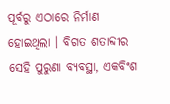ପୂର୍ବରୁ ଏଠାରେ ନିର୍ମାଣ ହୋଇଥିଲା । ବିଗତ ଶତାବ୍ଦୀର ସେହି ପୁରୁଣା ବ୍ୟବସ୍ଥା, ଏକବିଂଶ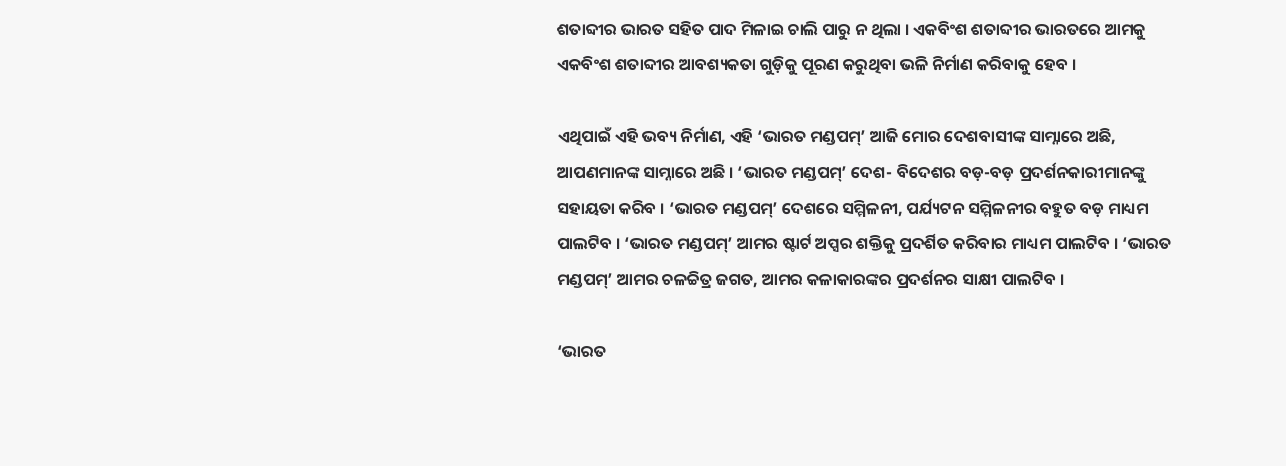ଶତାବ୍ଦୀର ଭାରତ ସହିତ ପାଦ ମିଳାଇ ଚାଲି ପାରୁ ନ ଥିଲା । ଏକବିଂଶ ଶତାବ୍ଦୀର ଭାରତରେ ଆମକୁ ଏକବିଂଶ ଶତାବ୍ଦୀର ଆବଶ୍ୟକତା ଗୁଡ଼ିକୁ ପୂରଣ କରୁଥିବା ଭଳି ନିର୍ମାଣ କରିବାକୁ ହେବ ।

ଏଥିପାଇଁ ଏହି ଭବ୍ୟ ନିର୍ମାଣ, ଏହି ‘ଭାରତ ମଣ୍ଡପମ୍‌’ ଆଜି ମୋର ଦେଶବାସୀଙ୍କ ସାମ୍ନାରେ ଅଛି, ଆପଣମାନଙ୍କ ସାମ୍ନାରେ ଅଛି । ‘ଭାରତ ମଣ୍ଡପମ୍‌’ ଦେଶ- ବିଦେଶର ବଡ଼-ବଡ଼ ପ୍ରଦର୍ଶନକାରୀମାନଙ୍କୁ ସହାୟତା କରିବ । ‘ଭାରତ ମଣ୍ଡପମ୍‌’ ଦେଶରେ ସମ୍ମିଳନୀ, ପର୍ଯ୍ୟଟନ ସମ୍ମିଳନୀର ବହୁତ ବଡ଼ ମାଧ୍ୟମ ପାଲଟିବ । ‘ଭାରତ ମଣ୍ଡପମ୍‌’ ଆମର ଷ୍ଟାର୍ଟ ଅପ୍ସର ଶକ୍ତିକୁ ପ୍ରଦର୍ଶିତ କରିବାର ମାଧ୍ୟମ ପାଲଟିବ । ‘ଭାରତ ମଣ୍ଡପମ୍‌’ ଆମର ଚଳଚ୍ଚିତ୍ର ଜଗତ, ଆମର କଳାକାରଙ୍କର ପ୍ରଦର୍ଶନର ସାକ୍ଷୀ ପାଲଟିବ ।

‘ଭାରତ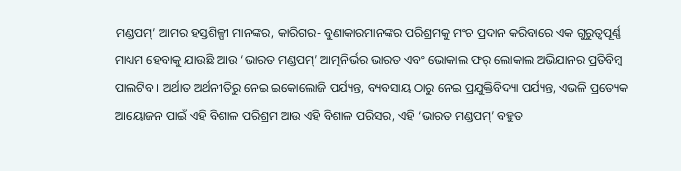ମଣ୍ଡପମ୍‌’ ଆମର ହସ୍ତଶିଳ୍ପୀ ମାନଙ୍କର, କାରିଗର- ବୁଣାକାରମାନଙ୍କର ପରିଶ୍ରମକୁ ମଂଚ ପ୍ରଦାନ କରିବାରେ ଏକ ଗୁରୁତ୍ୱପୂର୍ଣ୍ଣ ମାଧ୍ୟମ ହେବାକୁ ଯାଉଛି ଆଉ ‘ଭାରତ ମଣ୍ଡପମ୍‌’ ଆତ୍ମନିର୍ଭର ଭାରତ ଏବଂ ଭୋକାଲ ଫର୍ ଲୋକାଲ ଅଭିଯାନର ପ୍ରତିବିମ୍ବ ପାଲଟିବ । ଅର୍ଥାତ ଅର୍ଥନୀତିରୁ ନେଇ ଇକୋଲୋଜି ପର୍ଯ୍ୟନ୍ତ, ବ୍ୟବସାୟ ଠାରୁ ନେଇ ପ୍ରଯୁକ୍ତିବିଦ୍ୟା ପର୍ଯ୍ୟନ୍ତ, ଏଭଳି ପ୍ରତ୍ୟେକ ଆୟୋଜନ ପାଇଁ ଏହି ବିଶାଳ ପରିଶ୍ରମ ଆଉ ଏହି ବିଶାଳ ପରିସର, ଏହି ‘ଭାରତ ମଣ୍ଡପମ୍‌’ ବହୁତ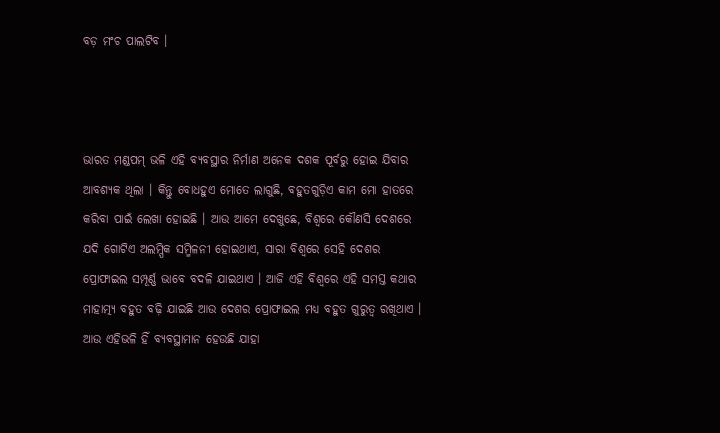ବଡ଼ ମଂଚ ପାଲଟିବ ।



ଭାରତ ମଣ୍ଡପମ୍ ଭଳି ଏହି ବ୍ୟବସ୍ଥାର ନିର୍ମାଣ ଅନେକ ଦଶକ ପୂର୍ବରୁ ହୋଇ ଯିବାର ଆବଶ୍ୟକ ଥିଲା । କିନ୍ତୁ ବୋଧହୁଏ ମୋତେ ଲାଗୁଛି, ବହୁତଗୁଡ଼ିଏ କାମ ମୋ ହାତରେ କରିବା ପାଇଁ ଲେଖା ହୋଇଛି । ଆଉ ଆମେ ଦେଖୁଛେ, ବିଶ୍ୱରେ କୌଣସି ଦେଶରେ ଯଦି ଗୋଟିଏ ଅଲମ୍ପିକ ସମ୍ମିଳନୀ ହୋଇଥାଏ, ସାରା ବିଶ୍ୱରେ ସେହି ଦେଶର ପ୍ରୋଫାଇଲ ସମ୍ପୂର୍ଣ୍ଣ ଭାବେ ବଦଳି ଯାଇଥାଏ । ଆଜି ଏହି ବିଶ୍ୱରେ ଏହି ସମସ୍ତ କଥାର ମାହାତ୍ମ୍ୟ ବହୁତ ବଢ଼ି ଯାଇଛି ଆଉ ଦେଶର ପ୍ରୋଫାଇଲ ମଧ୍ୟ ବହୁତ ଗୁରୁତ୍ୱ ରଖିଥାଏ । ଆଉ ଏହିଭଳି ହିଁ ବ୍ୟବସ୍ଥାମାନ ହେଉଛି ଯାହା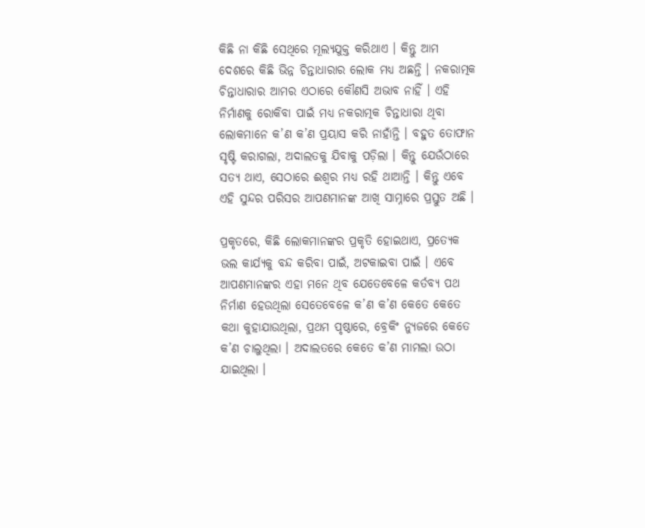କିଛି ନା କିଛି ସେଥିରେ ମୂଲ୍ୟଯୁକ୍ତ କରିଥାଏ । କିନ୍ତୁ ଆମ ଦେଶରେ କିଛି ଭିନ୍ନ ଚିନ୍ତାଧାରାର ଲୋକ ମଧ୍ୟ ଅଛନ୍ତି । ନକରାତ୍ମକ ଚିନ୍ତାଧାରାର ଆମର ଏଠାରେ କୌଣସି ଅଭାବ ନାହିଁ । ଏହି ନିର୍ମାଣକୁ ରୋକିବା ପାଇଁ ମଧ୍ୟ ନକରାତ୍ମକ ଚିନ୍ତାଧାରା ଥିବା ଲୋକମାନେ କ’ଣ କ’ଣ ପ୍ରୟାସ କରି ନାହାଁନ୍ତି । ବହୁତ ତୋଫାନ ସୃଷ୍ଟି କରାଗଲା, ଅଦାଲତକୁ ଯିବାକୁ ପଡ଼ିଲା । କିନ୍ତୁ ଯେଉଁଠାରେ ସତ୍ୟ ଥାଏ, ସେଠାରେ ଈଶ୍ୱର ମଧ୍ୟ ରହି ଥାଆନ୍ତି । କିନ୍ତୁ ଏବେ ଏହି ସୁନ୍ଦର ପରିସର ଆପଣମାନଙ୍କ ଆଖି ସାମ୍ନାରେ ପ୍ରସ୍ତୁତ ଅଛି ।

ପ୍ରକୃତରେ, କିଛି ଲୋକମାନଙ୍କର ପ୍ରକୃତି ହୋଇଥାଏ, ପ୍ରତ୍ୟେକ ଭଲ କାର୍ଯ୍ୟକୁ ବନ୍ଦ କରିବା ପାଇଁ, ଅଟକାଇବା ପାଇଁ । ଏବେ ଆପଣମାନଙ୍କର ଏହା ମନେ ଥିବ ଯେତେବେଳେ କର୍ତବ୍ୟ ପଥ ନିର୍ମାଣ ହେଉଥିଲା ସେତେବେଳେ କ’ଣ କ’ଣ କେତେ କେତେ କଥା କୁହାଯାଉଥିଲା, ପ୍ରଥମ ପୃଷ୍ଠାରେ, ବ୍ରେକିଂ ନ୍ୟୁଜରେ କେତେ କ’ଣ ଚାଲୁଥିଲା । ଅଦାଲତରେ କେତେ କ’ଣ ମାମଲା ଉଠା ଯାଇଥିଲା ।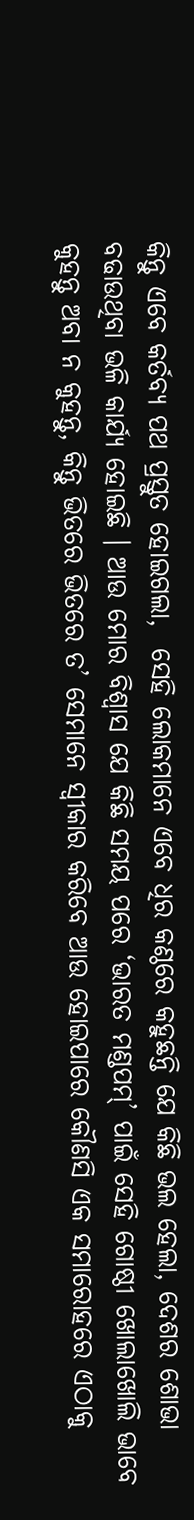କିନ୍ତୁ ଏବେ କର୍ତବ୍ୟ ପଥ ପ୍ରସ୍ତୁତ ହୋଇଗଲା,  ସେହି ଲୋକମାନେ ଏବେ ଧିର କଣ୍ଠରେ କହୁଛନ୍ତି ଯେ କିଛି ଭଲ ହେଲା, ଦେଶର ଶୋଭା ବଢାଉଥିବା ଭଳି କାର୍ଯ୍ୟ ହୋଇଛି । ଆଉ ମୋର ବିଶ୍ୱାସ ଯେ କିଛି ସମୟ ପରେ ‘ଭାରତ ମଣ୍ଡପମ୍‌’ ପାଇଁ ସେହି ଗୋଷ୍ଠୀ ଖୋଲାଖୋଲି ଭାବେ କୁହନ୍ତୁ ଅବା ନ କୁହନ୍ତୁ, କିନ୍ତୁ ଭିତରେ ଭିତରେ ତ’ ସେମାନେ ସ୍ୱୀକାର କରିବେ ଆଉ ହୋଇପାରେ କୌଣସି ଏକ ସମାରୋହରେ ଏଠାକୁ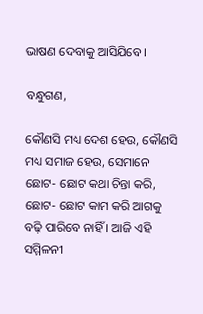ଭାଷଣ ଦେବାକୁ ଆସିଯିବେ ।

ବନ୍ଧୁଗଣ,

କୌଣସି ମଧ୍ୟ ଦେଶ ହେଉ, କୌଣସି ମଧ୍ୟ ସମାଜ ହେଉ, ସେମାନେ ଛୋଟ- ଛୋଟ କଥା ଚିନ୍ତା କରି, ଛୋଟ- ଛୋଟ କାମ କରି ଆଗକୁ ବଢ଼ି ପାରିବେ ନାହିଁ । ଆଜି ଏହି ସମ୍ମିଳନୀ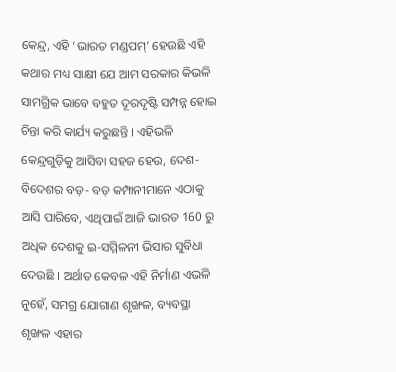କେନ୍ଦ୍ର, ଏହି ‘ଭାରତ ମଣ୍ଡପମ୍‌’ ହେଉଛି ଏହି କଥାର ମଧ୍ୟ ସାକ୍ଷୀ ଯେ ଆମ ସରକାର କିଭଳି ସାମଗ୍ରିକ ଭାବେ ବହୁତ ଦୂରଦୃଷ୍ଟି ସମ୍ପନ୍ନ ହୋଇ ଚିନ୍ତା କରି କାର୍ଯ୍ୟ କରୁଛନ୍ତି । ଏହିଭଳି କେନ୍ଦ୍ରଗୁଡ଼ିକୁ ଆସିବା ସହଜ ହେଉ, ଦେଶ- ବିଦେଶର ବଡ଼- ବଡ଼ କମ୍ପାନୀମାନେ ଏଠାକୁ ଆସି ପାରିବେ, ଏଥିପାଇଁ ଆଜି ଭାରତ 160 ରୁ ଅଧିକ ଦେଶକୁ ଇ-ସମ୍ମିଳନୀ ଭିସାର ସୁବିଧା ଦେଉଛି । ଅର୍ଥାତ କେବଳ ଏହି ନିର୍ମାଣ ଏଭଳି ନୁହେଁ, ସମଗ୍ର ଯୋଗାଣ ଶୃଙ୍ଖଳ, ବ୍ୟବସ୍ଥା ଶୃଙ୍ଖଳ ଏହାର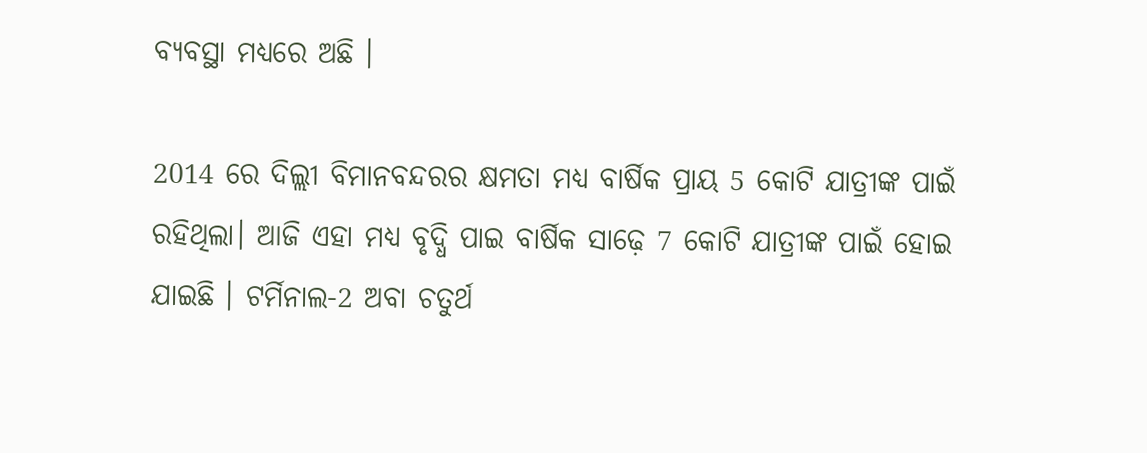ବ୍ୟବସ୍ଥା ମଧ୍ୟରେ ଅଛି ।

2014 ରେ ଦିଲ୍ଲୀ ବିମାନବନ୍ଦରର କ୍ଷମତା ମଧ୍ୟ ବାର୍ଷିକ ପ୍ରାୟ 5 କୋଟି ଯାତ୍ରୀଙ୍କ ପାଇଁ ରହିଥିଲା। ଆଜି ଏହା ମଧ୍ୟ ବୃଦ୍ଧି ପାଇ ବାର୍ଷିକ ସାଢ଼େ 7 କୋଟି ଯାତ୍ରୀଙ୍କ ପାଇଁ ହୋଇ ଯାଇଛି । ଟର୍ମିନାଲ-2 ଅବା ଚତୁର୍ଥ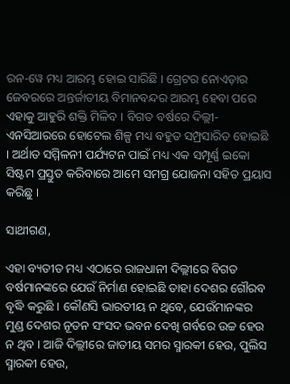ରନ-ୱେ ମଧ୍ୟ ଆରମ୍ଭ ହୋଇ ସାରିଛି । ଗ୍ରେଟର ନୋଏଡ଼ାର ଜେବରରେ ଅନ୍ତର୍ଜାତୀୟ ବିମାନବନ୍ଦର ଆରମ୍ଭ ହେବା ପରେ ଏହାକୁ ଆହୁରି ଶକ୍ତି ମିଳିବ । ବିଗତ ବର୍ଷରେ ଦିଲ୍ଲୀ- ଏନସିଆରରେ ହୋଟେଲ ଶିଳ୍ପ ମଧ୍ୟ ବହୁତ ସମ୍ପ୍ରସାରିତ ହୋଇଛି । ଅର୍ଥାତ ସମ୍ମିଳନୀ ପର୍ଯ୍ୟଟନ ପାଇଁ ମଧ୍ୟ ଏକ ସମ୍ପୂର୍ଣ୍ଣ ଇକୋ ସିଷ୍ଟମ ପ୍ରସ୍ତୁତ କରିବାରେ ଆମେ ସମଗ୍ର ଯୋଜନା ସହିତ ପ୍ରୟାସ କରିଛୁ ।

ସାଥୀଗଣ,

ଏହା ବ୍ୟତୀତ ମଧ୍ୟ ଏଠାରେ ରାଜଧାନୀ ଦିଲ୍ଲୀରେ ବିଗତ ବର୍ଷମାନଙ୍କରେ ଯେଉଁ ନିର୍ମାଣ ହୋଇଛି ତାହା ଦେଶର ଗୌରବ ବୃଦ୍ଧି କରୁଛି । କୌଣସି ଭାରତୀୟ ନ ଥିବେ, ଯେଉଁମାନଙ୍କର ମୁଣ୍ଡ ଦେଶର ନୂତନ ସଂସଦ ଭବନ ଦେଖି ଗର୍ବରେ ଉଚ୍ଚ ହେଉ ନ ଥିବ । ଆଜି ଦିଲ୍ଲୀରେ ଜାତୀୟ ସମର ସ୍ମାରକୀ ହେଉ, ପୁଲିସ ସ୍ମାରକୀ ହେଉ,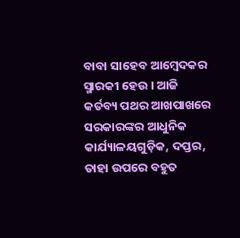ବାବା ସାହେବ ଆମ୍ବେଦକର ସ୍ମାରକୀ ହେଉ । ଆଜି କର୍ତବ୍ୟ ପଥର ଆଖପାଖରେ ସରକାରଙ୍କର ଆଧୁନିକ କାର୍ଯ୍ୟାଳୟଗୁଡ଼ିକ, ଦପ୍ତର, ତାହା ଉପରେ ବହୁତ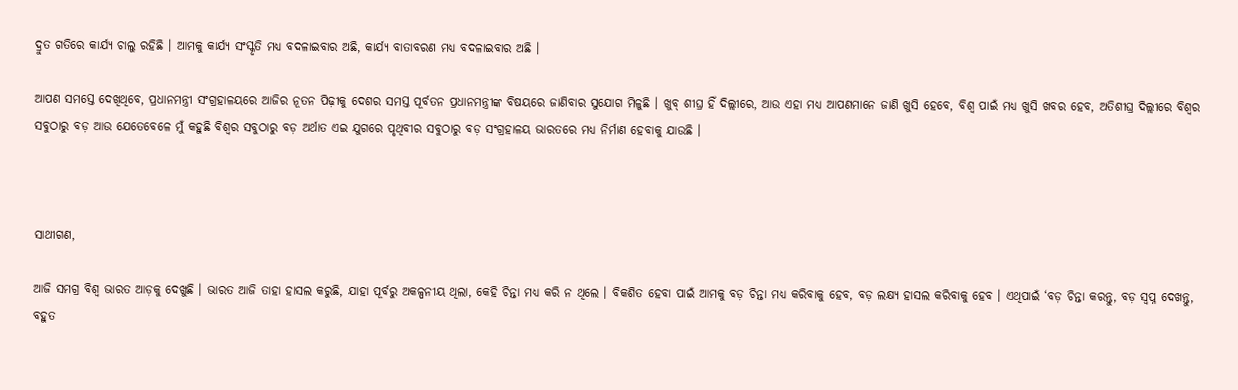ଦ୍ରୁତ ଗତିରେ କାର୍ଯ୍ୟ ଚାଲୁ ରହିଛି । ଆମକୁ କାର୍ଯ୍ୟ ସଂସ୍କୃତି ମଧ୍ୟ ବଦଳାଇବାର ଅଛି, କାର୍ଯ୍ୟ ବାତାବରଣ ମଧ୍ୟ ବଦଳାଇବାର ଅଛି ।

ଆପଣ ସମସ୍ତେ ଦେଖିଥିବେ, ପ୍ରଧାନମନ୍ତ୍ରୀ ସଂଗ୍ରହାଳୟରେ ଆଜିର ନୂତନ ପିଢ଼ୀକୁ ଦେଶର ସମସ୍ତ ପୂର୍ବତନ ପ୍ରଧାନମନ୍ତ୍ରୀଙ୍କ ବିଷୟରେ ଜାଣିବାର ସୁଯୋଗ ମିଳୁଛି । ଖୁବ୍ ଶୀଘ୍ର ହିଁ ଦିଲ୍ଲୀରେ, ଆଉ ଏହା ମଧ୍ୟ ଆପଣମାନେ ଜାଣି ଖୁସି ହେବେ, ବିଶ୍ୱ ପାଇଁ ମଧ୍ୟ ଖୁସି ଖବର ହେବ, ଅତିଶୀଘ୍ର ଦିଲ୍ଲୀରେ ବିଶ୍ୱର ସବୁଠାରୁ ବଡ଼ ଆଉ ଯେତେବେଳେ ମୁଁ କହୁଛି ବିଶ୍ୱର ସବୁଠାରୁ ବଡ଼ ଅର୍ଥାତ ଏଇ ଯୁଗରେ ପୃଥିବୀର ସବୁଠାରୁ ବଡ଼ ସଂଗ୍ରହାଳୟ ଭାରତରେ ମଧ୍ୟ ନିର୍ମାଣ ହେବାକୁ ଯାଉଛି ।



ସାଥୀଗଣ,

ଆଜି ସମଗ୍ର ବିଶ୍ୱ ଭାରତ ଆଡ଼କୁ ଦେଖୁଛି । ଭାରତ ଆଜି ତାହା ହାସଲ କରୁଛି, ଯାହା ପୂର୍ବରୁ ଅକଳ୍ପନୀୟ ଥିଲା, କେହି ଚିନ୍ତା ମଧ୍ୟ କରି ନ ଥିଲେ । ବିକଶିତ ହେବା ପାଇଁ ଆମକୁ ବଡ଼ ଚିନ୍ତା ମଧ୍ୟ କରିବାକୁ ହେବ, ବଡ଼ ଲକ୍ଷ୍ୟ ହାସଲ କରିବାକୁ ହେବ । ଏଥିପାଇଁ ‘ବଡ଼ ଚିନ୍ତା କରନ୍ତୁ, ବଡ଼ ସ୍ୱପ୍ନ ଦେଖନ୍ତୁ, ବହୁତ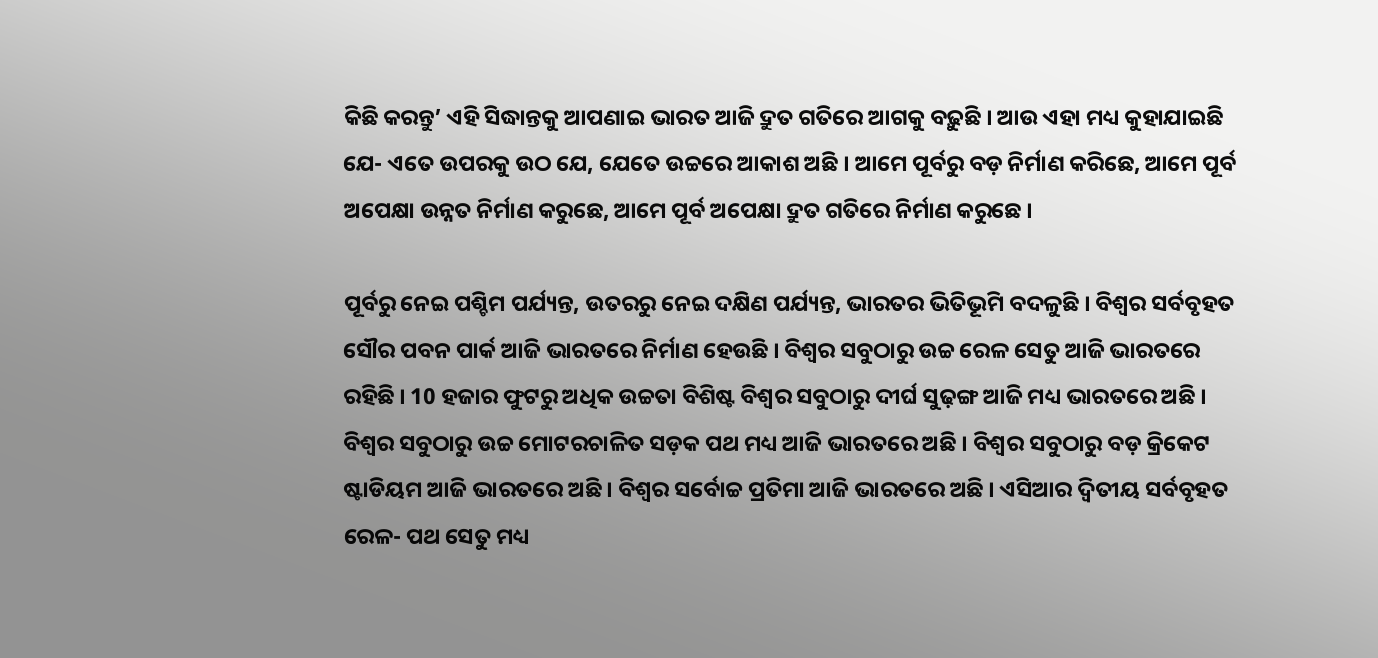କିଛି କରନ୍ତୁ’ ଏହି ସିଦ୍ଧାନ୍ତକୁ ଆପଣାଇ ଭାରତ ଆଜି ଦ୍ରୁତ ଗତିରେ ଆଗକୁ ବଢ଼ୁଛି । ଆଉ ଏହା ମଧ୍ୟ କୁହାଯାଇଛି ଯେ- ଏତେ ଉପରକୁ ଉଠ ଯେ, ଯେତେ ଉଚ୍ଚରେ ଆକାଶ ଅଛି । ଆମେ ପୂର୍ବରୁ ବଡ଼ ନିର୍ମାଣ କରିଛେ, ଆମେ ପୂର୍ବ ଅପେକ୍ଷା ଉନ୍ନତ ନିର୍ମାଣ କରୁଛେ, ଆମେ ପୂର୍ବ ଅପେକ୍ଷା ଦ୍ରୁତ ଗତିରେ ନିର୍ମାଣ କରୁଛେ ।

ପୂର୍ବରୁ ନେଇ ପଶ୍ଚିମ ପର୍ଯ୍ୟନ୍ତ, ଉତରରୁ ନେଇ ଦକ୍ଷିଣ ପର୍ଯ୍ୟନ୍ତ, ଭାରତର ଭିତିଭୂମି ବଦଳୁଛି । ବିଶ୍ୱର ସର୍ବବୃହତ ସୌର ପବନ ପାର୍କ ଆଜି ଭାରତରେ ନିର୍ମାଣ ହେଉଛି । ବିଶ୍ୱର ସବୁଠାରୁ ଉଚ୍ଚ ରେଳ ସେତୁ ଆଜି ଭାରତରେ ରହିଛି । 10 ହଜାର ଫୁଟରୁ ଅଧିକ ଉଚ୍ଚତା ବିଶିଷ୍ଟ ବିଶ୍ୱର ସବୁଠାରୁ ଦୀର୍ଘ ସୁଢ଼ଙ୍ଗ ଆଜି ମଧ୍ୟ ଭାରତରେ ଅଛି । ବିଶ୍ୱର ସବୁଠାରୁ ଉଚ୍ଚ ମୋଟରଚାଳିତ ସଡ଼କ ପଥ ମଧ୍ୟ ଆଜି ଭାରତରେ ଅଛି । ବିଶ୍ୱର ସବୁଠାରୁ ବଡ଼ କ୍ରିକେଟ ଷ୍ଟାଡିୟମ ଆଜି ଭାରତରେ ଅଛି । ବିଶ୍ୱର ସର୍ବୋଚ୍ଚ ପ୍ରତିମା ଆଜି ଭାରତରେ ଅଛି । ଏସିଆର ଦ୍ୱିତୀୟ ସର୍ବବୃହତ ରେଳ- ପଥ ସେତୁ ମଧ୍ୟ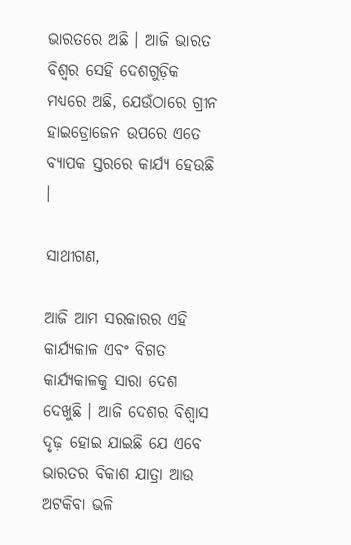ଭାରତରେ ଅଛି । ଆଜି ଭାରତ ବିଶ୍ୱର ସେହି ଦେଶଗୁଡ଼ିକ ମଧ୍ୟରେ ଅଛି, ଯେଉଁଠାରେ ଗ୍ରୀନ ହାଇଡ୍ରୋଜେନ ଉପରେ ଏତେ ବ୍ୟାପକ ସ୍ତରରେ କାର୍ଯ୍ୟ ହେଉଛି ।

ସାଥୀଗଣ,

ଆଜି ଆମ ସରକାରର ଏହି କାର୍ଯ୍ୟକାଳ ଏବଂ ବିଗତ କାର୍ଯ୍ୟକାଳକୁ ସାରା ଦେଶ ଦେଖୁଛି । ଆଜି ଦେଶର ବିଶ୍ୱାସ ଦୃଢ଼ ହୋଇ ଯାଇଛି ଯେ ଏବେ ଭାରତର ବିକାଶ ଯାତ୍ରା ଆଉ ଅଟକିବା ଭଳି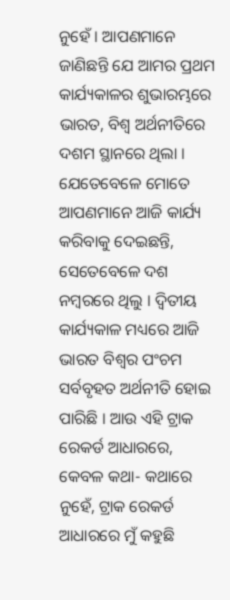ନୁହେଁ । ଆପଣମାନେ ଜାଣିଛନ୍ତି ଯେ ଆମର ପ୍ରଥମ କାର୍ଯ୍ୟକାଳର ଶୁଭାରମ୍ଭରେ ଭାରତ, ବିଶ୍ୱ ଅର୍ଥନୀତିରେ ଦଶମ ସ୍ଥାନରେ ଥିଲା । ଯେତେବେଳେ ମୋତେ ଆପଣମାନେ ଆଜି କାର୍ଯ୍ୟ କରିବାକୁ ଦେଇଛନ୍ତି, ସେତେବେଳେ ଦଶ ନମ୍ବରରେ ଥିଲୁ । ଦ୍ୱିତୀୟ କାର୍ଯ୍ୟକାଳ ମଧ୍ୟରେ ଆଜି ଭାରତ ବିଶ୍ୱର ପଂଚମ ସର୍ବବୃହତ ଅର୍ଥନୀତି ହୋଇ ପାରିଛି । ଆଉ ଏହି ଟ୍ରାକ ରେକର୍ଡ ଆଧାରରେ, କେବଳ କଥା- କଥାରେ ନୁହେଁ, ଟ୍ରାକ ରେକର୍ଡ ଆଧାରରେ ମୁଁ କହୁଛି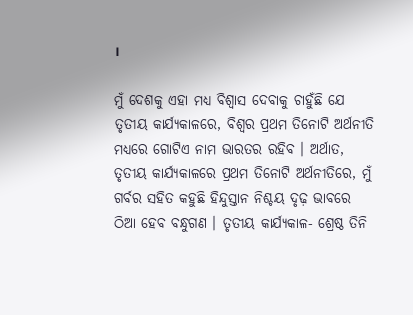।

ମୁଁ ଦେଶକୁ ଏହା ମଧ୍ୟ ବିଶ୍ୱାସ ଦେବାକୁ ଚାହୁଁଛି ଯେ ତୃତୀୟ କାର୍ଯ୍ୟକାଳରେ, ବିଶ୍ୱର ପ୍ରଥମ ତିନୋଟି ଅର୍ଥନୀତି ମଧ୍ୟରେ ଗୋଟିଏ ନାମ ଭାରତର ରହିବ । ଅର୍ଥାତ, ତୃତୀୟ କାର୍ଯ୍ୟକାଳରେ ପ୍ରଥମ ତିନୋଟି ଅର୍ଥନୀତିରେ, ମୁଁ ଗର୍ବର ସହିତ କହୁଛି ହିନ୍ଦୁସ୍ତାନ ନିଶ୍ଚୟ ଦୃଢ଼ ଭାବରେ ଠିଆ ହେବ ବନ୍ଧୁଗଣ । ତୃତୀୟ କାର୍ଯ୍ୟକାଳ- ଶ୍ରେଷ୍ଠ ତିନି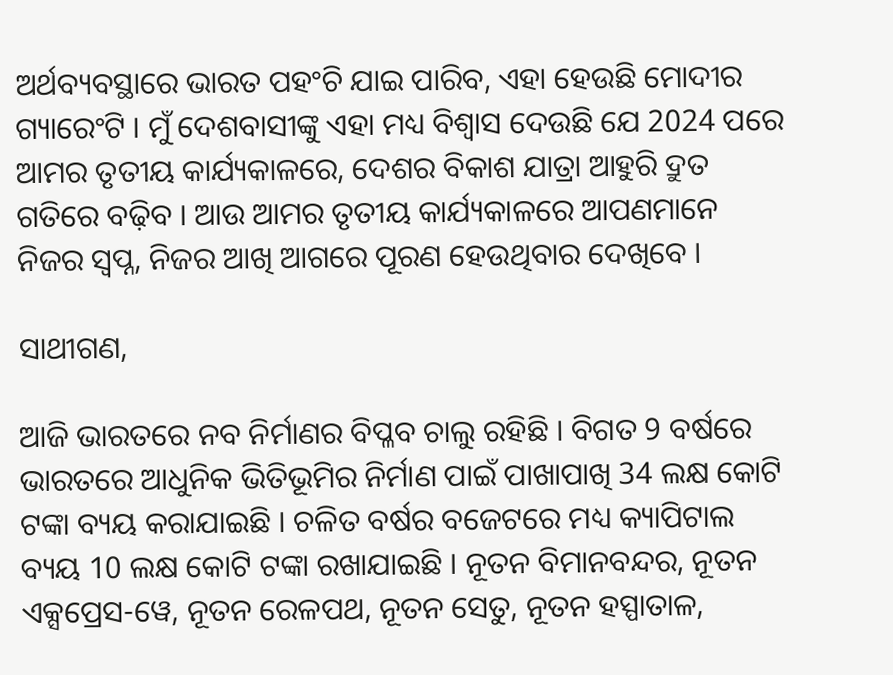ଅର୍ଥବ୍ୟବସ୍ଥାରେ ଭାରତ ପହଂଚି ଯାଇ ପାରିବ, ଏହା ହେଉଛି ମୋଦୀର ଗ୍ୟାରେଂଟି । ମୁଁ ଦେଶବାସୀଙ୍କୁ ଏହା ମଧ୍ୟ ବିଶ୍ୱାସ ଦେଉଛି ଯେ 2024 ପରେ ଆମର ତୃତୀୟ କାର୍ଯ୍ୟକାଳରେ, ଦେଶର ବିକାଶ ଯାତ୍ରା ଆହୁରି ଦ୍ରୁତ ଗତିରେ ବଢ଼ିବ । ଆଉ ଆମର ତୃତୀୟ କାର୍ଯ୍ୟକାଳରେ ଆପଣମାନେ ନିଜର ସ୍ୱପ୍ନ, ନିଜର ଆଖି ଆଗରେ ପୂରଣ ହେଉଥିବାର ଦେଖିବେ ।

ସାଥୀଗଣ,

ଆଜି ଭାରତରେ ନବ ନିର୍ମାଣର ବିପ୍ଳବ ଚାଲୁ ରହିଛି । ବିଗତ 9 ବର୍ଷରେ ଭାରତରେ ଆଧୁନିକ ଭିତିଭୂମିର ନିର୍ମାଣ ପାଇଁ ପାଖାପାଖି 34 ଲକ୍ଷ କୋଟି ଟଙ୍କା ବ୍ୟୟ କରାଯାଇଛି । ଚଳିତ ବର୍ଷର ବଜେଟରେ ମଧ୍ୟ କ୍ୟାପିଟାଲ ବ୍ୟୟ 10 ଲକ୍ଷ କୋଟି ଟଙ୍କା ରଖାଯାଇଛି । ନୂତନ ବିମାନବନ୍ଦର, ନୂତନ ଏକ୍ସପ୍ରେସ-ୱେ, ନୂତନ ରେଳପଥ, ନୂତନ ସେତୁ, ନୂତନ ହସ୍ପାତାଳ,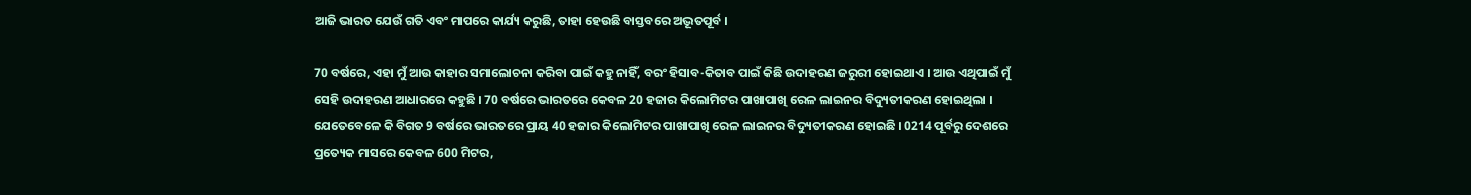ଆଜି ଭାରତ ଯେଉଁ ଗତି ଏବଂ ମାପରେ କାର୍ଯ୍ୟ କରୁଛି, ତାହା ହେଉଛି ବାସ୍ତବରେ ଅଦ୍ଭୂତପୂର୍ବ ।

70 ବର୍ଷରେ, ଏହା ମୁଁ ଆଉ କାହାର ସମାଲୋଚନା କରିବା ପାଇଁ କହୁ ନାହିଁ, ବରଂ ହିସାବ-କିତାବ ପାଇଁ କିଛି ଉଦାହରଣ ଜରୁରୀ ହୋଇଥାଏ । ଆଉ ଏଥିପାଇଁ ମୁଁ ସେହି ଉଦାହରଣ ଆଧାରରେ କହୁଛି । 70 ବର୍ଷରେ ଭାରତରେ କେବଳ 20 ହଜାର କିଲୋମିଟର ପାଖାପାଖି ରେଳ ଲାଇନର ବିଦ୍ୟୁତୀକରଣ ହୋଇଥିଲା । ଯେତେବେଳେ କି ବିଗତ 9 ବର୍ଷରେ ଭାରତରେ ପ୍ରାୟ 40 ହଜାର କିଲୋମିଟର ପାଖାପାଖି ରେଳ ଲାଇନର ବିଦ୍ୟୁତୀକରଣ ହୋଇଛି । 0214 ପୂର୍ବରୁ ଦେଶରେ ପ୍ରତ୍ୟେକ ମାସରେ କେବଳ 600 ମିଟର,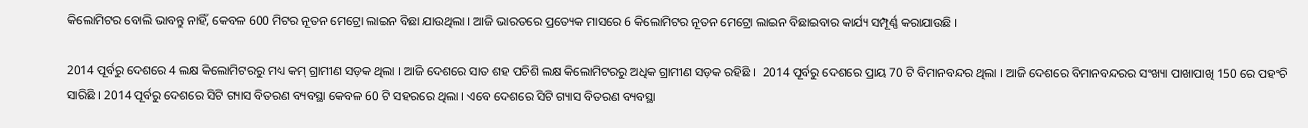କିଲୋମିଟର ବୋଲି ଭାବନ୍ତୁ ନାହିଁ, କେବଳ 600 ମିଟର ନୂତନ ମେଟ୍ରୋ ଲାଇନ ବିଛା ଯାଉଥିଲା । ଆଜି ଭାରତରେ ପ୍ରତ୍ୟେକ ମାସରେ 6 କିଲୋମିଟର ନୂତନ ମେଟ୍ରୋ ଲାଇନ ବିଛାଇବାର କାର୍ଯ୍ୟ ସମ୍ପୂର୍ଣ୍ଣ କରାଯାଉଛି ।

2014 ପୂର୍ବରୁ ଦେଶରେ 4 ଲକ୍ଷ କିଲୋମିଟରରୁ ମଧ୍ୟ କମ୍ ଗ୍ରାମୀଣ ସଡ଼କ ଥିଲା । ଆଜି ଦେଶରେ ସାତ ଶହ ପଚିଶି ଲକ୍ଷ କିଲୋମିଟରରୁ ଅଧିକ ଗ୍ରାମୀଣ ସଡ଼କ ରହିଛି ।  2014 ପୂର୍ବରୁ ଦେଶରେ ପ୍ରାୟ 70 ଟି ବିମାନବନ୍ଦର ଥିଲା । ଆଜି ଦେଶରେ ବିମାନବନ୍ଦରର ସଂଖ୍ୟା ପାଖାପାଖି 150 ରେ ପହଂଚି ସାରିଛି । 2014 ପୂର୍ବରୁ ଦେଶରେ ସିଟି ଗ୍ୟାସ ବିତରଣ ବ୍ୟବସ୍ଥା କେବଳ 60 ଟି ସହରରେ ଥିଲା । ଏବେ ଦେଶରେ ସିଟି ଗ୍ୟାସ ବିତରଣ ବ୍ୟବସ୍ଥା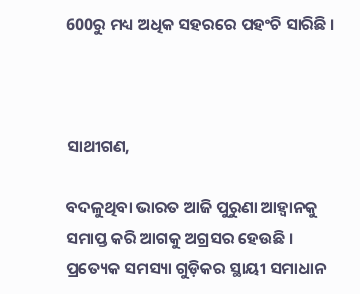600ରୁ ମଧ୍ୟ ଅଧିକ ସହରରେ ପହଂଚି ସାରିଛି ।



ସାଥୀଗଣ,

ବଦଳୁଥିବା ଭାରତ ଆଜି ପୁରୁଣା ଆହ୍ୱାନକୁ ସମାପ୍ତ କରି ଆଗକୁ ଅଗ୍ରସର ହେଉଛି । ପ୍ରତ୍ୟେକ ସମସ୍ୟା ଗୁଡ଼ିକର ସ୍ଥାୟୀ ସମାଧାନ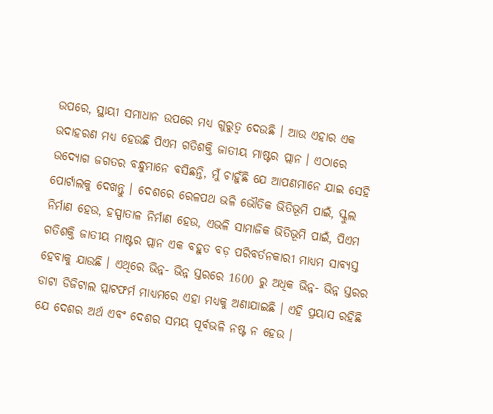ଉପରେ, ସ୍ଥାୟୀ ସମାଧାନ ଉପରେ ମଧ୍ୟ ଗୁରୁତ୍ୱ ଦେଉଛି । ଆଉ ଏହାର ଏକ ଉଦାହରଣ ମଧ୍ୟ ହେଉଛି ପିଏମ ଗତିଶକ୍ତି ଜାତୀୟ ମାଷ୍ଟର ପ୍ଲାନ । ଏଠାରେ ଉଦ୍ୟୋଗ ଜଗତର ବନ୍ଧୁମାନେ ବସିଛନ୍ତି, ମୁଁ ଚାହୁଁଛି ଯେ ଆପଣମାନେ ଯାଇ ସେହି ପୋର୍ଟାଲକୁ ଦେଖନ୍ତୁ । ଦେଶରେ ରେଳପଥ ଭଳି ଭୌତିକ ଭିତିଭୂମି ପାଇଁ, ସ୍କୁଲ ନିର୍ମାଣ ହେଉ, ହସ୍ପାତାଳ ନିର୍ମାଣ ହେଉ, ଏଭଳି ସାମାଜିକ ଭିତିଭୂମି ପାଇଁ, ପିଏମ ଗତିଶକ୍ତି ଜାତୀୟ ମାଷ୍ଟର ପ୍ଲାନ ଏକ ବହୁତ ବଡ଼ ପରିବର୍ତନକାରୀ ମାଧ୍ୟମ ସାବ୍ୟସ୍ତ ହେବାକୁ ଯାଉଛି । ଏଥିରେ ଭିନ୍ନ- ଭିନ୍ନ ସ୍ତରରେ 1600 ରୁ ଅଧିକ ଭିନ୍ନ- ଭିନ୍ନ ସ୍ତରର ଡାଟା ଡିଜିଟାଲ ପ୍ଲାଟଫର୍ମ ମାଧ୍ୟମରେ ଏହା ମଧ୍ୟକୁ ଅଣାଯାଇଛି । ଏହି ପ୍ରୟାସ ରହିଛି ଯେ ଦେଶର ଅର୍ଥ ଏବଂ ଦେଶର ସମୟ ପୂର୍ବଭଳି ନଷ୍ଟ ନ ହେଉ ।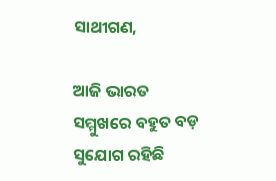ସାଥୀଗଣ,

ଆଜି ଭାରତ ସମ୍ମୁଖରେ ବହୁତ ବଡ଼ ସୁଯୋଗ ରହିଛି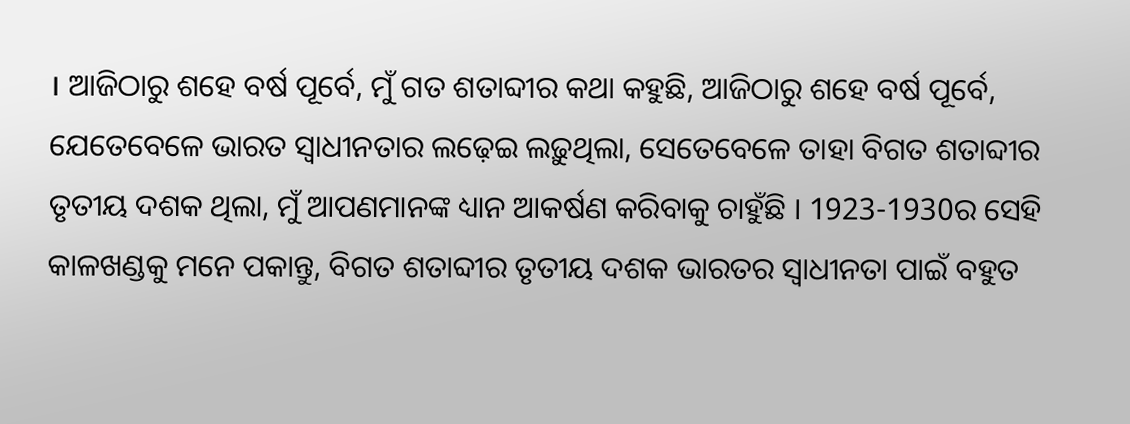। ଆଜିଠାରୁ ଶହେ ବର୍ଷ ପୂର୍ବେ, ମୁଁ ଗତ ଶତାବ୍ଦୀର କଥା କହୁଛି, ଆଜିଠାରୁ ଶହେ ବର୍ଷ ପୂର୍ବେ, ଯେତେବେଳେ ଭାରତ ସ୍ୱାଧୀନତାର ଲଢ଼େଇ ଲଢ଼ୁଥିଲା, ସେତେବେଳେ ତାହା ବିଗତ ଶତାବ୍ଦୀର ତୃତୀୟ ଦଶକ ଥିଲା, ମୁଁ ଆପଣମାନଙ୍କ ଧ୍ୟାନ ଆକର୍ଷଣ କରିବାକୁ ଚାହୁଁଛି । 1923-1930ର ସେହି କାଳଖଣ୍ଡକୁ ମନେ ପକାନ୍ତୁ, ବିଗତ ଶତାବ୍ଦୀର ତୃତୀୟ ଦଶକ ଭାରତର ସ୍ୱାଧୀନତା ପାଇଁ ବହୁତ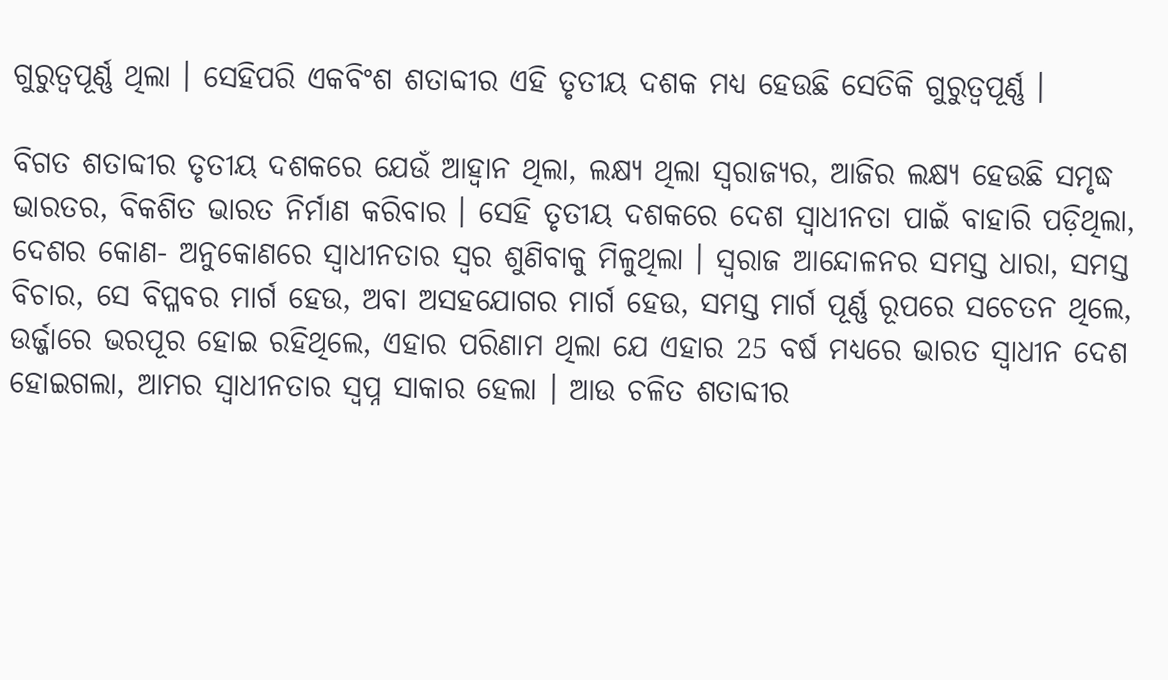ଗୁରୁତ୍ୱପୂର୍ଣ୍ଣ ଥିଲା । ସେହିପରି ଏକବିଂଶ ଶତାବ୍ଦୀର ଏହି ତୃତୀୟ ଦଶକ ମଧ୍ୟ ହେଉଛି ସେତିକି ଗୁରୁତ୍ୱପୂର୍ଣ୍ଣ ।

ବିଗତ ଶତାବ୍ଦୀର ତୃତୀୟ ଦଶକରେ ଯେଉଁ ଆହ୍ୱାନ ଥିଲା, ଲକ୍ଷ୍ୟ ଥିଲା ସ୍ୱରାଜ୍ୟର, ଆଜିର ଲକ୍ଷ୍ୟ ହେଉଛି ସମୃଦ୍ଧ ଭାରତର, ବିକଶିତ ଭାରତ ନିର୍ମାଣ କରିବାର । ସେହି ତୃତୀୟ ଦଶକରେ ଦେଶ ସ୍ୱାଧୀନତା ପାଇଁ ବାହାରି ପଡ଼ିଥିଲା, ଦେଶର କୋଣ- ଅନୁକୋଣରେ ସ୍ୱାଧୀନତାର ସ୍ୱର ଶୁଣିବାକୁ ମିଳୁଥିଲା । ସ୍ୱରାଜ ଆନ୍ଦୋଳନର ସମସ୍ତ ଧାରା, ସମସ୍ତ ବିଚାର, ସେ ବିପ୍ଳବର ମାର୍ଗ ହେଉ, ଅବା ଅସହଯୋଗର ମାର୍ଗ ହେଉ, ସମସ୍ତ ମାର୍ଗ ପୂର୍ଣ୍ଣ ରୂପରେ ସଚେତନ ଥିଲେ, ଉର୍ଜ୍ଜାରେ ଭରପୂର ହୋଇ ରହିଥିଲେ, ଏହାର ପରିଣାମ ଥିଲା ଯେ ଏହାର 25 ବର୍ଷ ମଧ୍ୟରେ ଭାରତ ସ୍ୱାଧୀନ ଦେଶ ହୋଇଗଲା, ଆମର ସ୍ୱାଧୀନତାର ସ୍ୱପ୍ନ ସାକାର ହେଲା । ଆଉ ଚଳିତ ଶତାବ୍ଦୀର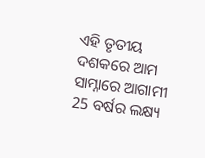ଏହି ତୃତୀୟ ଦଶକରେ ଆମ ସାମ୍ନାରେ ଆଗାମୀ 25 ବର୍ଷର ଲକ୍ଷ୍ୟ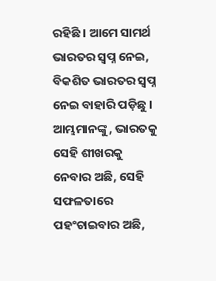ରହିଛି । ଆମେ ସାମର୍ଥ ଭାରତର ସ୍ୱପ୍ନ ନେଇ, ବିକଶିତ ଭାରତର ସ୍ୱପ୍ନ ନେଇ ବାହାରି ପଡ଼ିଛୁ । ଆମ୍ଭମାନଙ୍କୁ, ଭାରତକୁ ସେହି ଶୀଖରକୁ ନେବାର ଅଛି, ସେହି ସଫଳତାରେ ପହଂଚାଇବାର ଅଛି,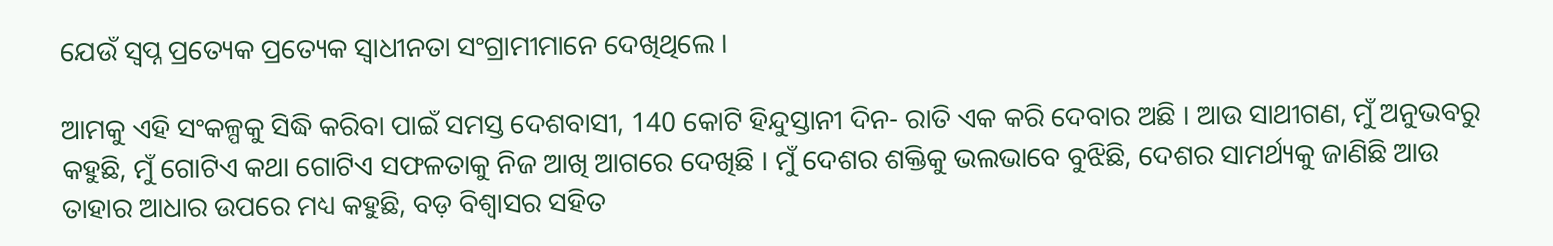ଯେଉଁ ସ୍ୱପ୍ନ ପ୍ରତ୍ୟେକ ପ୍ରତ୍ୟେକ ସ୍ୱାଧୀନତା ସଂଗ୍ରାମୀମାନେ ଦେଖିଥିଲେ ।

ଆମକୁ ଏହି ସଂକଳ୍ପକୁ ସିଦ୍ଧି କରିବା ପାଇଁ ସମସ୍ତ ଦେଶବାସୀ, 140 କୋଟି ହିନ୍ଦୁସ୍ତାନୀ ଦିନ- ରାତି ଏକ କରି ଦେବାର ଅଛି । ଆଉ ସାଥୀଗଣ, ମୁଁ ଅନୁଭବରୁ କହୁଛି, ମୁଁ ଗୋଟିଏ କଥା ଗୋଟିଏ ସଫଳତାକୁ ନିଜ ଆଖି ଆଗରେ ଦେଖିଛି । ମୁଁ ଦେଶର ଶକ୍ତିକୁ ଭଲଭାବେ ବୁଝିଛି, ଦେଶର ସାମର୍ଥ୍ୟକୁ ଜାଣିଛି ଆଉ ତାହାର ଆଧାର ଉପରେ ମଧ୍ୟ କହୁଛି, ବଡ଼ ବିଶ୍ୱାସର ସହିତ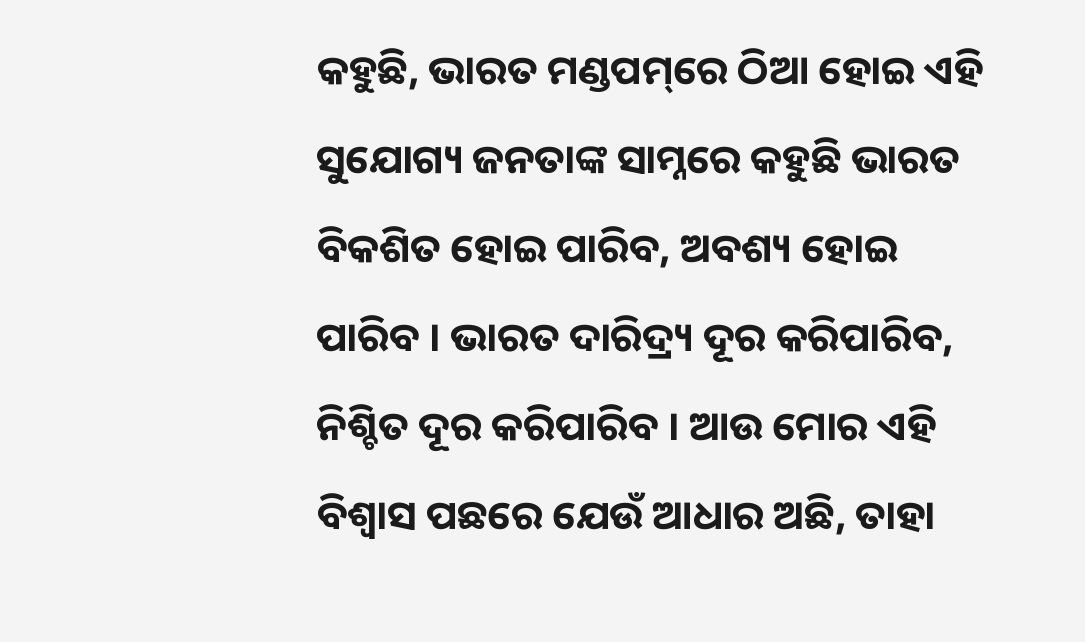କହୁଛି, ଭାରତ ମଣ୍ଡପମ୍‌ରେ ଠିଆ ହୋଇ ଏହି ସୁଯୋଗ୍ୟ ଜନତାଙ୍କ ସାମ୍ନରେ କହୁଛି ଭାରତ ବିକଶିତ ହୋଇ ପାରିବ, ଅବଶ୍ୟ ହୋଇ ପାରିବ । ଭାରତ ଦାରିଦ୍ର‌୍ୟ ଦୂର କରିପାରିବ, ନିଶ୍ଚିତ ଦୂର କରିପାରିବ । ଆଉ ମୋର ଏହି ବିଶ୍ୱାସ ପଛରେ ଯେଉଁ ଆଧାର ଅଛି, ତାହା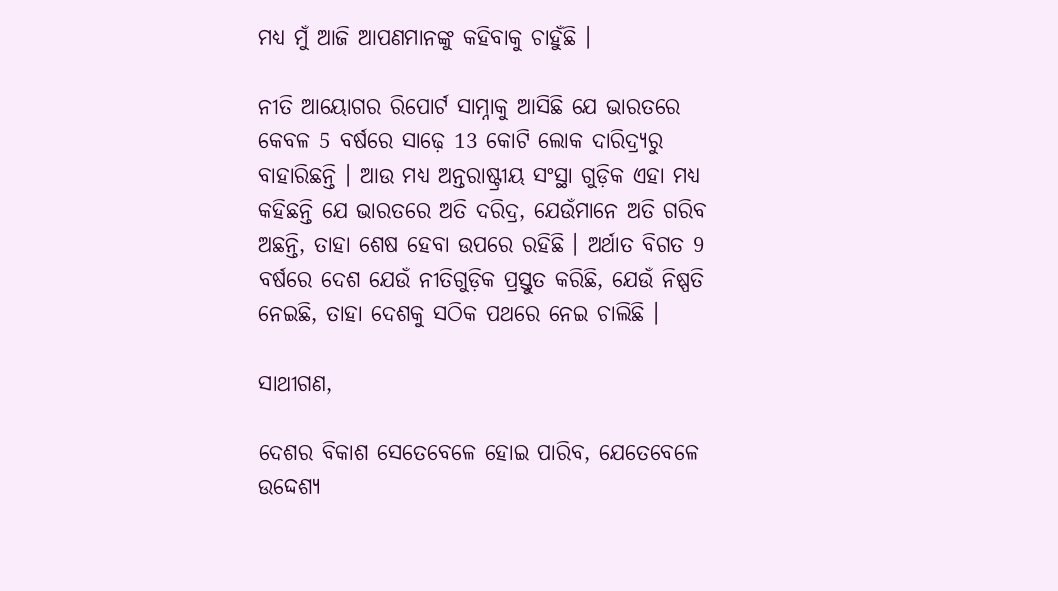ମଧ୍ୟ ମୁଁ ଆଜି ଆପଣମାନଙ୍କୁ କହିବାକୁ ଚାହୁଁଛି ।

ନୀତି ଆୟୋଗର ରିପୋର୍ଟ ସାମ୍ନାକୁ ଆସିଛି ଯେ ଭାରତରେ କେବଳ 5 ବର୍ଷରେ ସାଢ଼େ 13 କୋଟି ଲୋକ ଦାରିଦ୍ର‌୍ୟରୁ ବାହାରିଛନ୍ତି । ଆଉ ମଧ୍ୟ ଅନ୍ତରାଷ୍ଟ୍ରୀୟ ସଂସ୍ଥା ଗୁଡ଼ିକ ଏହା ମଧ୍ୟ କହିଛନ୍ତି ଯେ ଭାରତରେ ଅତି ଦରିଦ୍ର, ଯେଉଁମାନେ ଅତି ଗରିବ ଅଛନ୍ତି, ତାହା ଶେଷ ହେବା ଉପରେ ରହିଛି । ଅର୍ଥାତ ବିଗତ 9 ବର୍ଷରେ ଦେଶ ଯେଉଁ ନୀତିଗୁଡ଼ିକ ପ୍ରସ୍ତୁତ କରିଛି, ଯେଉଁ ନିଷ୍ପତି ନେଇଛି, ତାହା ଦେଶକୁ ସଠିକ ପଥରେ ନେଇ ଚାଲିଛି ।

ସାଥୀଗଣ,

ଦେଶର ବିକାଶ ସେତେବେଳେ ହୋଇ ପାରିବ, ଯେତେବେଳେ ଉଦ୍ଦେଶ୍ୟ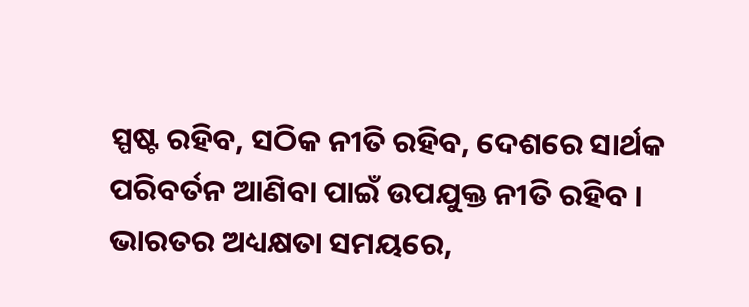ସ୍ପଷ୍ଟ ରହିବ, ସଠିକ ନୀତି ରହିବ, ଦେଶରେ ସାର୍ଥକ ପରିବର୍ତନ ଆଣିବା ପାଇଁ ଉପଯୁକ୍ତ ନୀତି ରହିବ । ଭାରତର ଅଧ୍ୟକ୍ଷତା ସମୟରେ,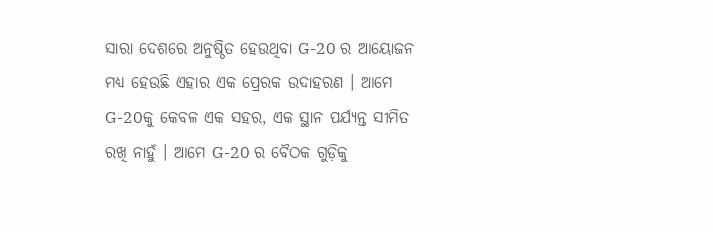ସାରା ଦେଶରେ ଅନୁଷ୍ଠିତ ହେଉଥିବା G-20 ର ଆୟୋଜନ ମଧ୍ୟ ହେଉଛି ଏହାର ଏକ ପ୍ରେରକ ଉଦାହରଣ । ଆମେ G-20କୁ କେବଳ ଏକ ସହର, ଏକ ସ୍ଥାନ ପର୍ଯ୍ୟନ୍ତ ସୀମିତ ରଖି ନାହୁଁ । ଆମେ G-20 ର ବୈଠକ ଗୁଡ଼ିକୁ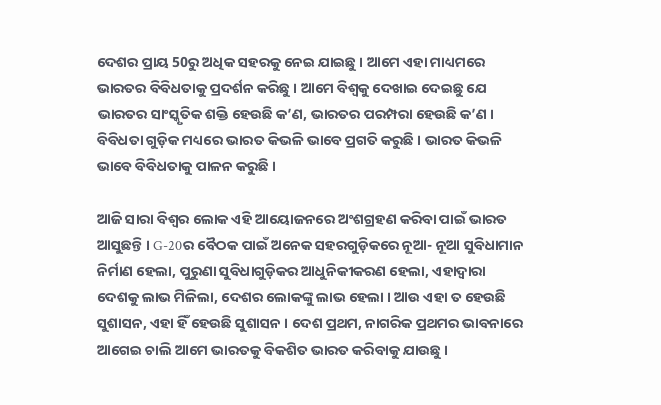ଦେଶର ପ୍ରାୟ 50ରୁ ଅଧିକ ସହରକୁ ନେଇ ଯାଇଛୁ । ଆମେ ଏହା ମାଧ୍ୟମରେ ଭାରତର ବିବିଧତାକୁ ପ୍ରଦର୍ଶନ କରିଛୁ । ଆମେ ବିଶ୍ୱକୁ ଦେଖାଇ ଦେଇଛୁ ଯେ ଭାରତର ସାଂସ୍କୃତିକ ଶକ୍ତି ହେଉଛି କ’ଣ, ଭାରତର ପରମ୍ପରା ହେଉଛି କ’ଣ । ବିବିଧତା ଗୁଡ଼ିକ ମଧ୍ୟରେ ଭାରତ କିଭଳି ଭାବେ ପ୍ରଗତି କରୁଛି । ଭାରତ କିଭଳି ଭାବେ ବିବିଧତାକୁ ପାଳନ କରୁଛି ।

ଆଜି ସାରା ବିଶ୍ୱର ଲୋକ ଏହି ଆୟୋଜନରେ ଅଂଶଗ୍ରହଣ କରିବା ପାଇଁ ଭାରତ ଆସୁଛନ୍ତି । G-20ର ବୈଠକ ପାଇଁ ଅନେକ ସହରଗୁଡ଼ିକରେ ନୂଆ- ନୂଆ ସୁବିଧାମାନ ନିର୍ମାଣ ହେଲା, ପୁରୁଣା ସୁବିଧାଗୁଡ଼ିକର ଆଧୁନିକୀକରଣ ହେଲା, ଏହାଦ୍ୱାରା ଦେଶକୁ ଲାଭ ମିଳିଲା, ଦେଶର ଲୋକଙ୍କୁ ଲାଭ ହେଲା । ଆଉ ଏହା ତ ହେଉଛି ସୁଶାସନ, ଏହା ହିଁ ହେଉଛି ସୁଶାସନ । ଦେଶ ପ୍ରଥମ, ନାଗରିକ ପ୍ରଥମର ଭାବନାରେ ଆଗେଇ ଚାଲି ଆମେ ଭାରତକୁ ବିକଶିତ ଭାରତ କରିବାକୁ ଯାଉଛୁ ।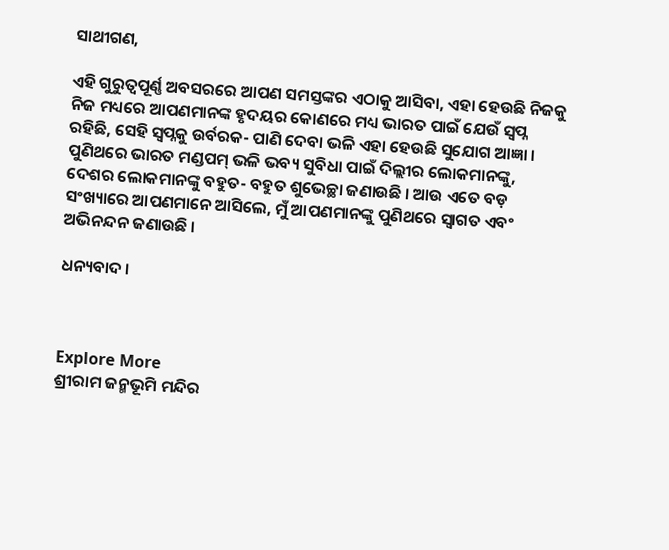ସାଥୀଗଣ,

ଏହି ଗୁରୁତ୍ୱପୂର୍ଣ୍ଣ ଅବସରରେ ଆପଣ ସମସ୍ତଙ୍କର ଏଠାକୁ ଆସିବା, ଏହା ହେଉଛି ନିଜକୁ ନିଜ ମଧ୍ୟରେ ଆପଣମାନଙ୍କ ହୃଦୟର କୋଣରେ ମଧ୍ୟ ଭାରତ ପାଇଁ ଯେଉଁ ସ୍ୱପ୍ନ ରହିଛି, ସେହି ସ୍ୱପ୍ନକୁ ଉର୍ବରକ- ପାଣି ଦେବା ଭଳି ଏହା ହେଉଛି ସୁଯୋଗ ଆଜ୍ଞା । ପୁଣିଥରେ ଭାରତ ମଣ୍ଡପମ୍ ଭଳି ଭବ୍ୟ ସୁବିଧା ପାଇଁ ଦିଲ୍ଲୀର ଲୋକମାନଙ୍କୁ, ଦେଶର ଲୋକମାନଙ୍କୁ ବହୁତ- ବହୁତ ଶୁଭେଚ୍ଛା ଜଣାଉଛି । ଆଉ ଏତେ ବଡ଼ ସଂଖ୍ୟାରେ ଆପଣମାନେ ଆସିଲେ, ମୁଁ ଆପଣମାନଙ୍କୁ ପୁଣିଥରେ ସ୍ୱାଗତ ଏବଂ ଅଭିନନ୍ଦନ ଜଣାଉଛି ।

ଧନ୍ୟବାଦ ।



Explore More
ଶ୍ରୀରାମ ଜନ୍ମଭୂମି ମନ୍ଦିର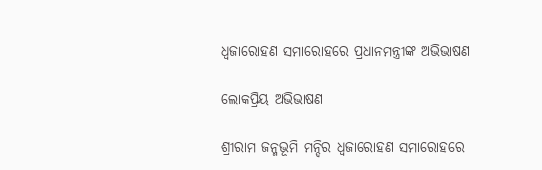ଧ୍ଵଜାରୋହଣ ସମାରୋହରେ ପ୍ରଧାନମନ୍ତ୍ରୀଙ୍କ ଅଭିଭାଷଣ

ଲୋକପ୍ରିୟ ଅଭିଭାଷଣ

ଶ୍ରୀରାମ ଜନ୍ମଭୂମି ମନ୍ଦିର ଧ୍ଵଜାରୋହଣ ସମାରୋହରେ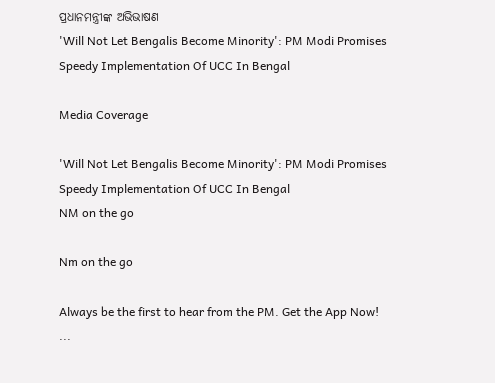ପ୍ରଧାନମନ୍ତ୍ରୀଙ୍କ ଅଭିଭାଷଣ
'Will Not Let Bengalis Become Minority': PM Modi Promises Speedy Implementation Of UCC In Bengal

Media Coverage

'Will Not Let Bengalis Become Minority': PM Modi Promises Speedy Implementation Of UCC In Bengal
NM on the go

Nm on the go

Always be the first to hear from the PM. Get the App Now!
...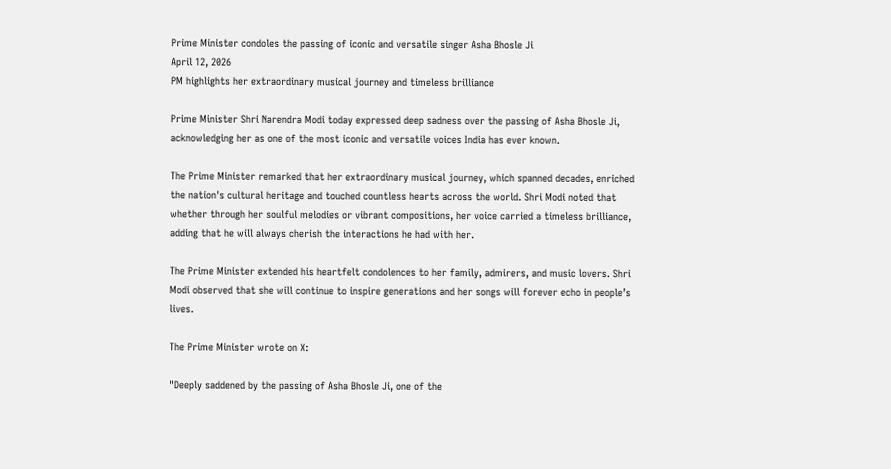Prime Minister condoles the passing of iconic and versatile singer Asha Bhosle Ji
April 12, 2026
PM highlights her extraordinary musical journey and timeless brilliance

Prime Minister Shri Narendra Modi today expressed deep sadness over the passing of Asha Bhosle Ji, acknowledging her as one of the most iconic and versatile voices India has ever known.

The Prime Minister remarked that her extraordinary musical journey, which spanned decades, enriched the nation's cultural heritage and touched countless hearts across the world. Shri Modi noted that whether through her soulful melodies or vibrant compositions, her voice carried a timeless brilliance, adding that he will always cherish the interactions he had with her.

The Prime Minister extended his heartfelt condolences to her family, admirers, and music lovers. Shri Modi observed that she will continue to inspire generations and her songs will forever echo in people’s lives.

The Prime Minister wrote on X:

"Deeply saddened by the passing of Asha Bhosle Ji, one of the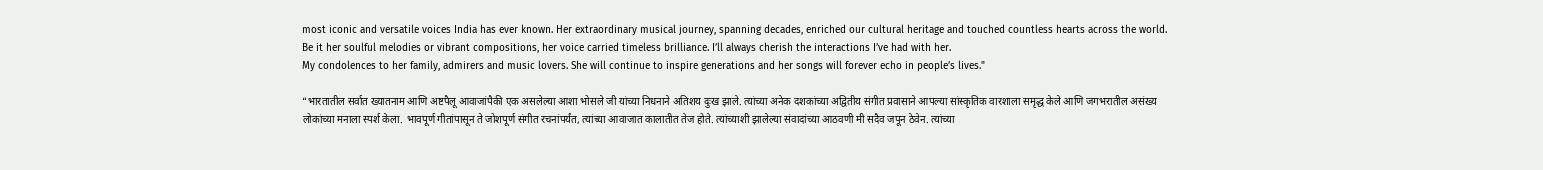most iconic and versatile voices India has ever known. Her extraordinary musical journey, spanning decades, enriched our cultural heritage and touched countless hearts across the world. Be it her soulful melodies or vibrant compositions, her voice carried timeless brilliance. I’ll always cherish the interactions I’ve had with her.
My condolences to her family, admirers and music lovers. She will continue to inspire generations and her songs will forever echo in people’s lives."

“भारतातील सर्वात ख्यातनाम आणि अष्टपैलू आवाजांपैकी एक असलेल्या आशा भोसले जी यांच्या निधनाने अतिशय दुःख झाले. त्यांच्या अनेक दशकांच्या अद्वितीय संगीत प्रवासाने आपल्या सांस्कृतिक वारशाला समृद्ध केले आणि जगभरातील असंख्य लोकांच्या मनाला स्पर्श केला. भावपूर्ण गीतांपासून ते जोशपूर्ण संगीत रचनांपर्यंत, त्यांच्या आवाजात कालातीत तेज होते. त्यांच्याशी झालेल्या संवादांच्या आठवणी मी सदैव जपून ठेवेन. त्यांच्या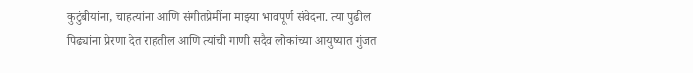कुटुंबीयांना, चाहत्यांना आणि संगीतप्रेमींना माझ्या भावपूर्ण संवेदना. त्या पुढील पिढ्यांना प्रेरणा देत राहतील आणि त्यांची गाणी सदैव लोकांच्या आयुष्यात गुंजत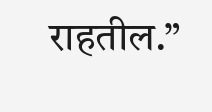राहतील.”